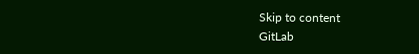Skip to content
GitLab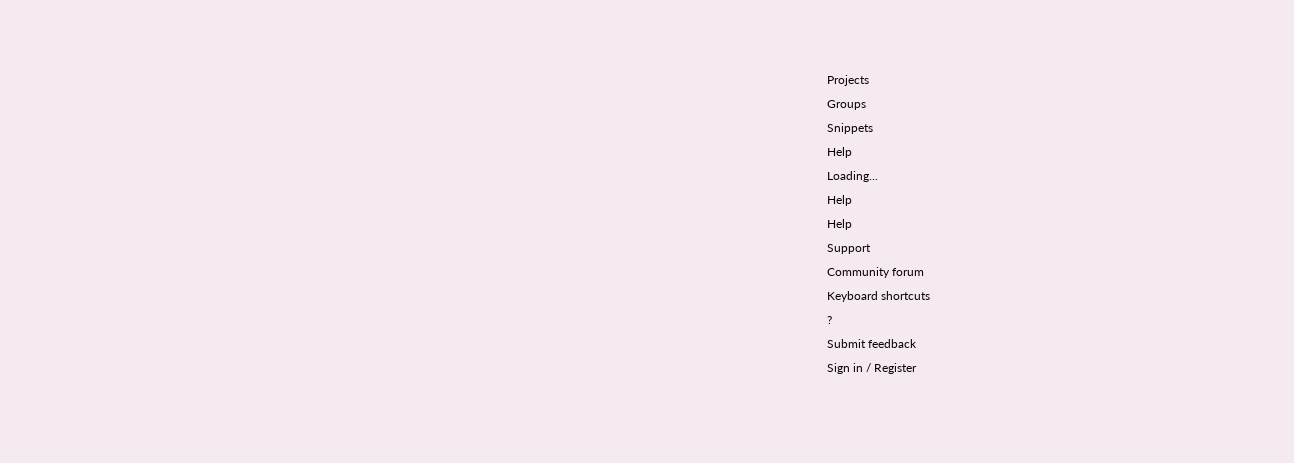Projects
Groups
Snippets
Help
Loading...
Help
Help
Support
Community forum
Keyboard shortcuts
?
Submit feedback
Sign in / Register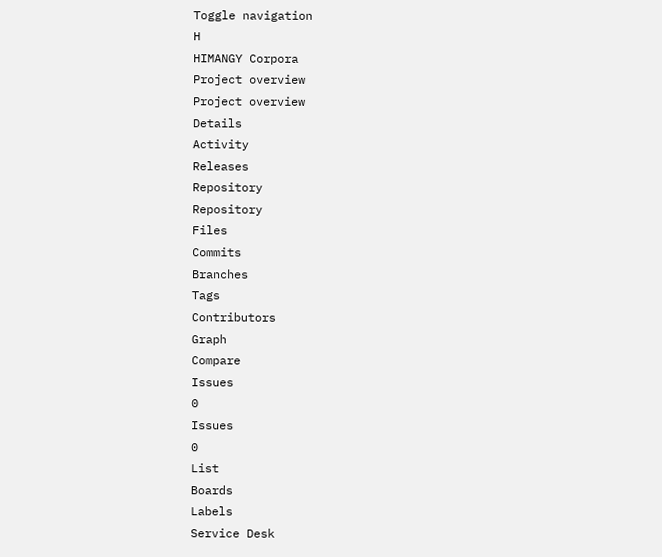Toggle navigation
H
HIMANGY Corpora
Project overview
Project overview
Details
Activity
Releases
Repository
Repository
Files
Commits
Branches
Tags
Contributors
Graph
Compare
Issues
0
Issues
0
List
Boards
Labels
Service Desk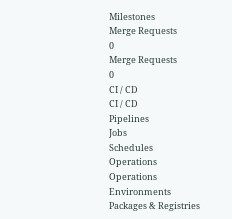Milestones
Merge Requests
0
Merge Requests
0
CI / CD
CI / CD
Pipelines
Jobs
Schedules
Operations
Operations
Environments
Packages & Registries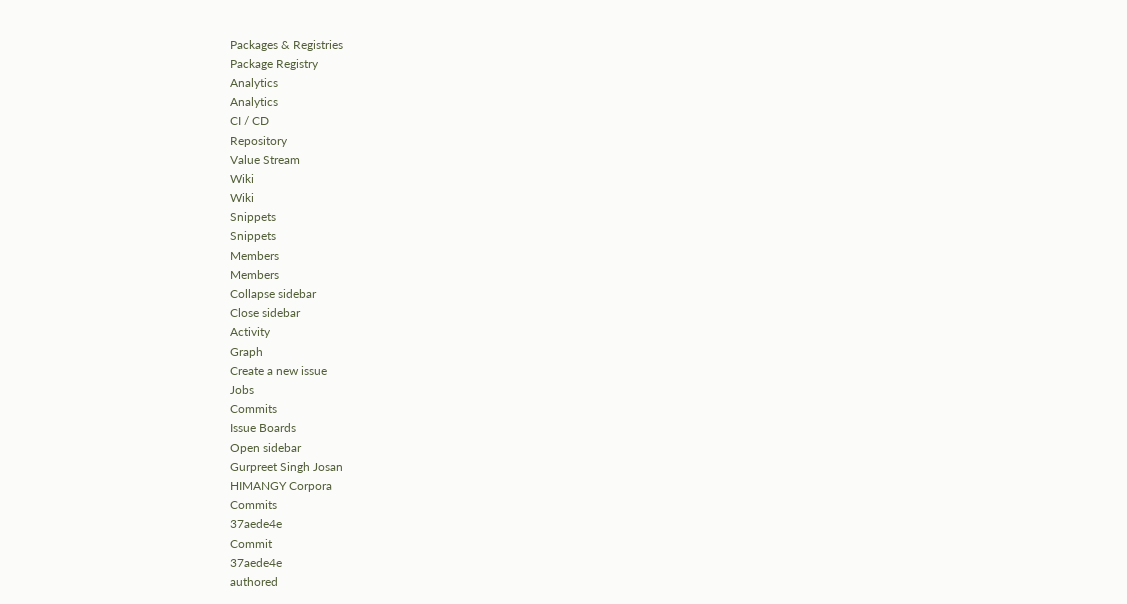Packages & Registries
Package Registry
Analytics
Analytics
CI / CD
Repository
Value Stream
Wiki
Wiki
Snippets
Snippets
Members
Members
Collapse sidebar
Close sidebar
Activity
Graph
Create a new issue
Jobs
Commits
Issue Boards
Open sidebar
Gurpreet Singh Josan
HIMANGY Corpora
Commits
37aede4e
Commit
37aede4e
authored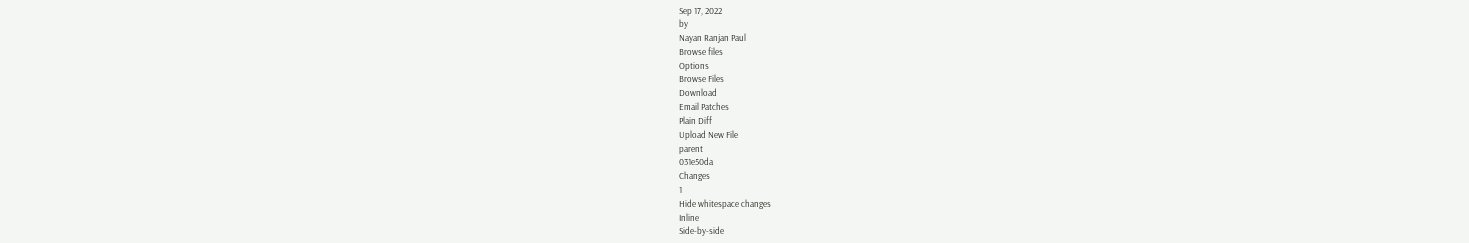Sep 17, 2022
by
Nayan Ranjan Paul
Browse files
Options
Browse Files
Download
Email Patches
Plain Diff
Upload New File
parent
031e50da
Changes
1
Hide whitespace changes
Inline
Side-by-side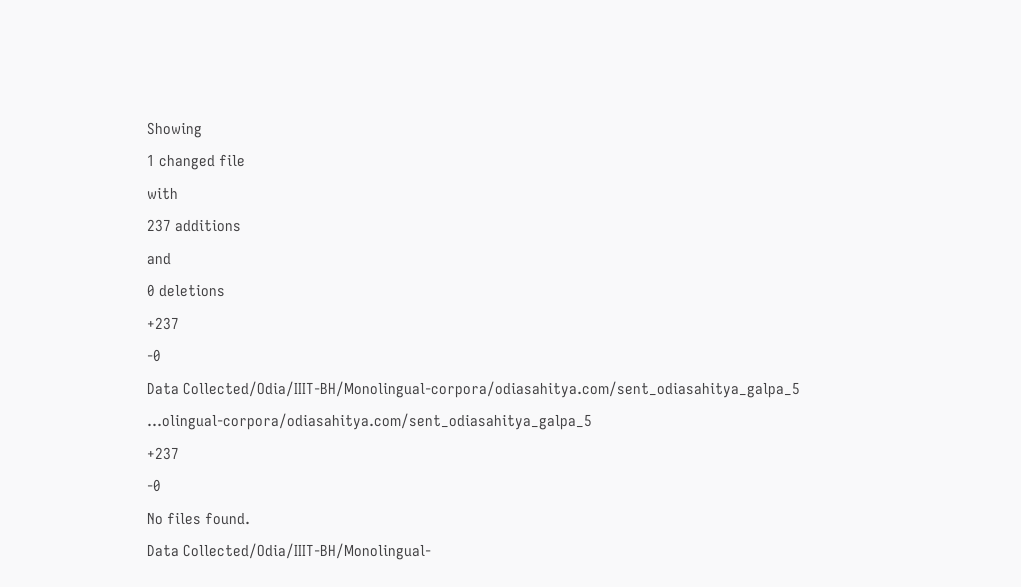Showing
1 changed file
with
237 additions
and
0 deletions
+237
-0
Data Collected/Odia/IIIT-BH/Monolingual-corpora/odiasahitya.com/sent_odiasahitya_galpa_5
...olingual-corpora/odiasahitya.com/sent_odiasahitya_galpa_5
+237
-0
No files found.
Data Collected/Odia/IIIT-BH/Monolingual-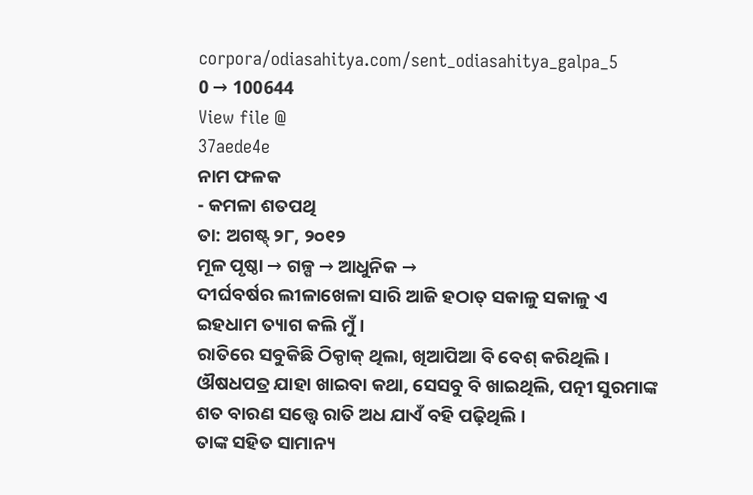corpora/odiasahitya.com/sent_odiasahitya_galpa_5
0 → 100644
View file @
37aede4e
ନାମ ଫଳକ
- କମଳା ଶତପଥି
ତା: ଅଗଷ୍ଟ୍ ୨୮, ୨୦୧୨
ମୂଳ ପୃଷ୍ଠା → ଗଳ୍ପ → ଆଧୁନିକ →
ଦୀର୍ଘବର୍ଷର ଲୀଳାଖେଳା ସାରି ଆଜି ହଠାତ୍ ସକାଳୁ ସକାଳୁ ଏ ଇହଧାମ ତ୍ୟାଗ କଲି ମୁଁ ।
ରାତିରେ ସବୁକିଛି ଠିକ୍ଠାକ୍ ଥିଲା, ଖିଆପିଆ ବି ବେଶ୍ କରିଥିଲି ।
ଔଷଧପତ୍ର ଯାହା ଖାଇବା କଥା, ସେସବୁ ବି ଖାଇଥିଲି, ପତ୍ନୀ ସୁରମାଙ୍କ ଶତ ବାରଣ ସତ୍ତ୍ବେ ରାତି ଅଧ ଯାଏଁ ବହି ପଢ଼ିଥିଲି ।
ତାଙ୍କ ସହିତ ସାମାନ୍ୟ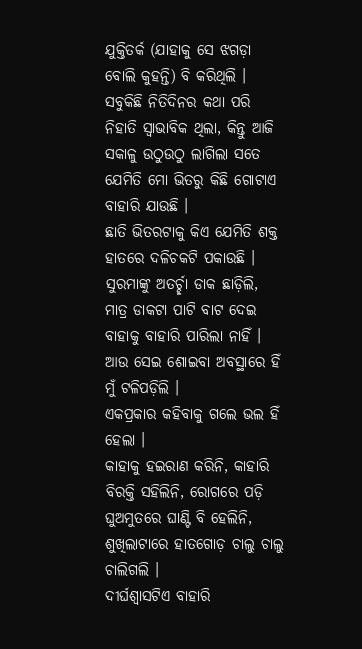ଯୁକ୍ତିତର୍କ (ଯାହାକୁ ସେ ଝଗଡ଼ା ବୋଲି କୁହନ୍ତି) ବି କରିଥିଲି ।
ସବୁକିଛି ନିତିଦିନର କଥା ପରି ନିହାତି ସ୍ବାଭାବିକ ଥିଲା, କିନ୍ତୁ ଆଜି ସକାଳୁ ଉଠୁଉଠୁ ଲାଗିଲା ସତେ ଯେମିତି ମୋ ଭିତରୁ କିଛି ଗୋଟାଏ ବାହାରି ଯାଉଛି ।
ଛାତି ଭିତରଟାକୁ କିଏ ଯେମିତି ଶକ୍ତ ହାତରେ ଦଳିଚକଟି ପକାଉଛି ।
ସୁରମାଙ୍କୁ ଅତର୍ଚ୍ଛା ଡାକ ଛାଡ଼ିଲି, ମାତ୍ର ଡାକଟା ପାଟି ବାଟ ଦେଇ ବାହାକୁ ବାହାରି ପାରିଲା ନାହିଁ ।
ଆଉ ସେଇ ଶୋଇବା ଅବସ୍ଥାରେ ହିଁ ମୁଁ ଟଳିପଡ଼ିଲି ।
ଏକପ୍ରକାର କହିବାକୁ ଗଲେ ଭଲ ହିଁ ହେଲା ।
କାହାକୁ ହଇରାଣ କରିନି, କାହାରି ବିରକ୍ତି ସହିଲିନି, ରୋଗରେ ପଡ଼ି ଘୁଅମୁତରେ ଘାଣ୍ଟି ବି ହେଲିନି, ଶୁଖିଲାଟାରେ ହାତଗୋଡ଼ ଚାଲୁ ଚାଲୁ ଚାଲିଗଲି ।
ଦୀର୍ଘଶ୍ବାସଟିଏ ବାହାରି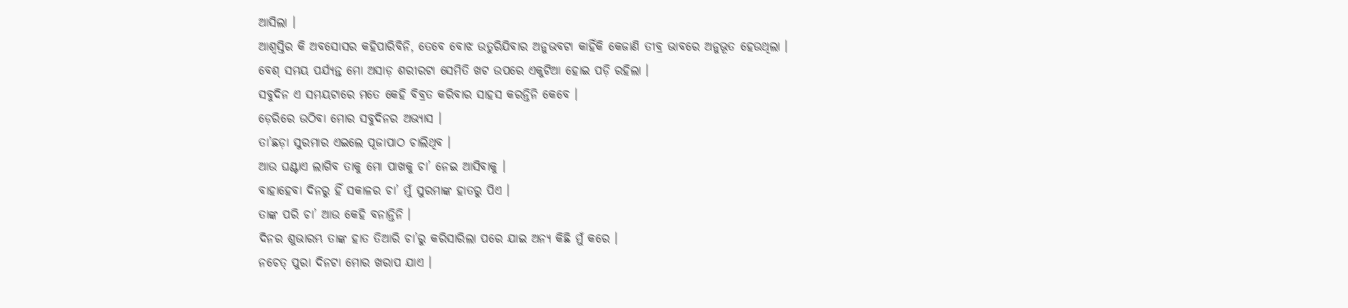ଆସିଲା ।
ଆଶ୍ବସ୍ତିର କି ଅବସୋସର କହିପାରିବିନି, ତେବେ ବୋଝ ଉତୁରିଯିବାର ଅନୁଭବଟା କାହିଁକି କେଜାଣି ତୀବ୍ର ଭାବରେ ଅନୁଭୂତ ହେଉଥିଲା ।
ବେଶ୍ ସମୟ ପର୍ଯ୍ୟନ୍ତ ମୋ ଅସାଡ଼ ଶରୀରଟା ସେମିତି ଖଟ ଉପରେ ଏକୁଟିଆ ହୋଇ ପଡ଼ି ରହିଲା ।
ସବୁଦିନ ଏ ସମୟଟାରେ ମତେ କେହି ବିବ୍ରତ କରିବାର ସାହସ କରନ୍ତିନି କେବେ ।
ଡ଼େରିରେ ଉଠିବା ମୋର ସବୁଦିନର ଅଭ୍ୟାସ ।
ତା’ଛଡ଼ା ସୁରମାର ଏଇଲେ ପୂଜାପାଠ ଚାଲିଥିବ ।
ଆଉ ଘଣ୍ଟାଏ ଲାଗିବ ତାକୁ ମୋ ପାଖକୁ ଚା’ ନେଇ ଆସିବାକୁ ।
ବାହାହେବା ଦିନରୁ ହିଁ ସକାଳର ଚା’ ମୁଁ ସୁରମାଙ୍କ ହାତରୁ ପିଏ ।
ତାଙ୍କ ପରି ଚା’ ଆଉ କେହି ବନାନ୍ତିନି ।
ଦିନର ଶୁଭାରମ୍ଭ ତାଙ୍କ ହାତ ତିଆରି ଚା’ରୁ କରିସାରିଲା ପରେ ଯାଇ ଅନ୍ୟ କିଛି ମୁଁ କରେ ।
ନଚେତ୍ ପୁରା ଦିନଟା ମୋର ଖରାପ ଯାଏ ।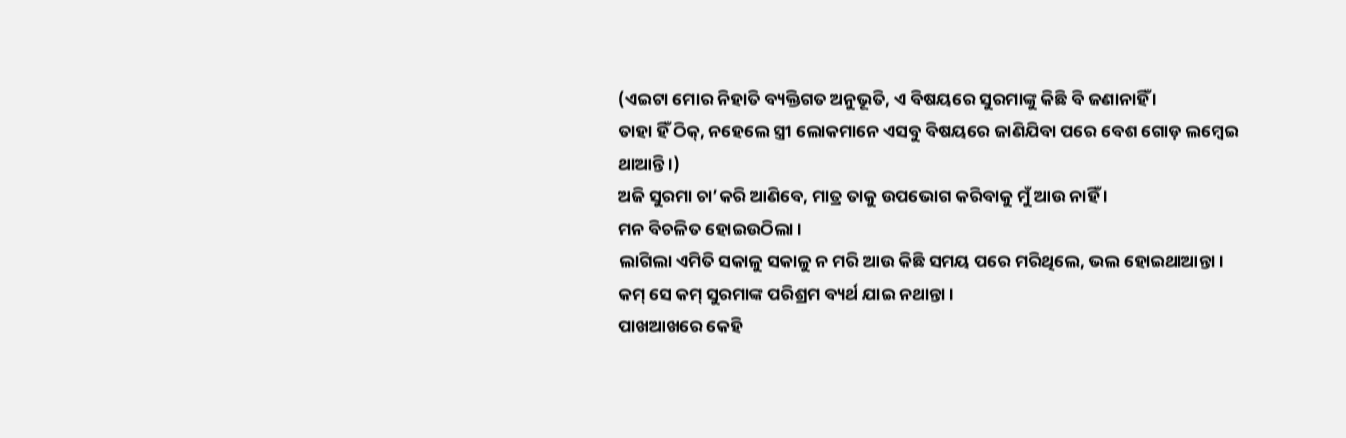(ଏଇଟା ମୋର ନିହାତି ବ୍ୟକ୍ତିଗତ ଅନୁଭୂତି, ଏ ବିଷୟରେ ସୁରମାଙ୍କୁ କିଛି ବି ଜଣାନାହିଁ ।
ତାହା ହିଁ ଠିକ୍, ନହେଲେ ସ୍ତ୍ରୀ ଲୋକମାନେ ଏସବୁ ବିଷୟରେ ଜାଣିଯିବା ପରେ ବେଶ ଗୋଡ଼ ଲମ୍ବେଇ ଥାଆନ୍ତି ।)
ଅଜି ସୁରମା ଚା’କରି ଆଣିବେ, ମାତ୍ର ତାକୁ ଉପଭୋଗ କରିବାକୁ ମୁଁ ଆଉ ନାହିଁ ।
ମନ ବିଚଳିତ ହୋଇଉଠିଲା ।
ଲାଗିଲା ଏମିତି ସକାଳୁ ସକାଳୁ ନ ମରି ଆଉ କିଛି ସମୟ ପରେ ମରିଥିଲେ, ଭଲ ହୋଇଥାଆନ୍ତା ।
କମ୍ ସେ କମ୍ ସୁରମାଙ୍କ ପରିଶ୍ରମ ବ୍ୟର୍ଥ ଯାଇ ନଥାନ୍ତା ।
ପାଖଆଖରେ କେହି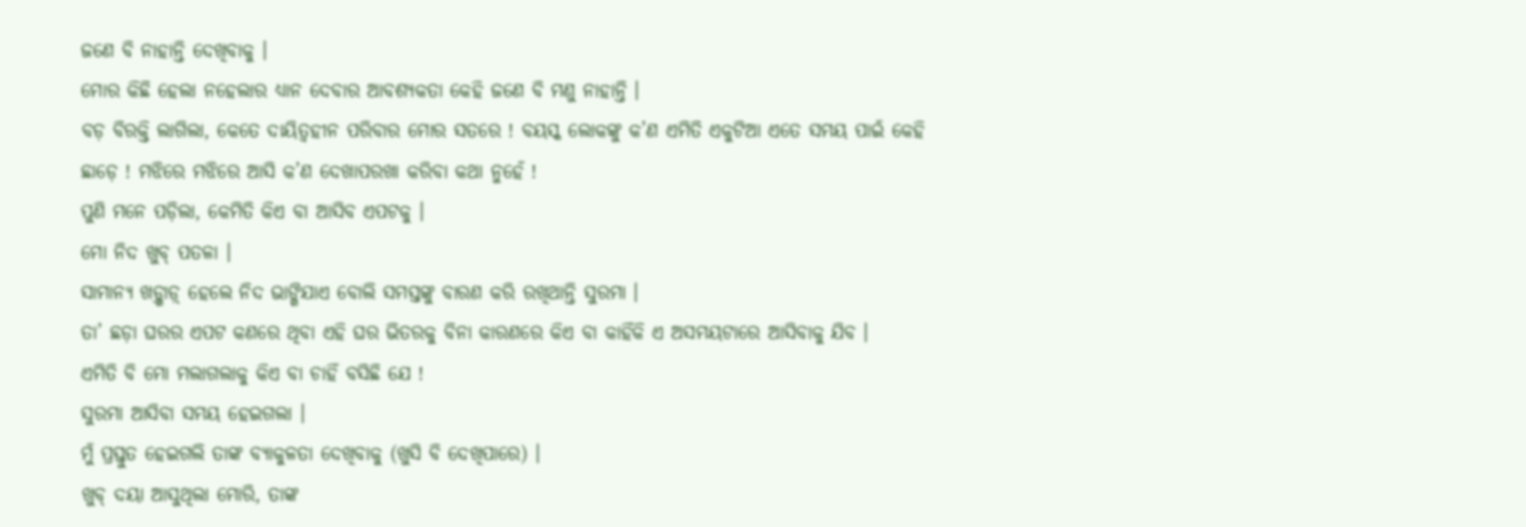ଜଣେ ବି ନାହାନ୍ତି ଦେଖିବାକୁ ।
ମୋର କିଛି ହେଲା ନହେଲାର ଧ୍ୟାନ ଦେବାର ଆବଶ୍ୟକତା କେହି ଜଣେ ବି ମଣୁ ନାହାନ୍ତି ।
ବଡ଼ ବିରକ୍ତି ଲାଗିଲା, କେତେ ଦାୟିତ୍ବହୀନ ପରିବାର ମୋର ସତରେ ! ବୟସ୍କ ଲୋକଙ୍କୁ କ’ଣ ଏମିତି ଏକୁଟିଆ ଏତେ ସମୟ ପାଇଁ କେହି ଛାଡ଼େ ! ମଝିରେ ମଝିରେ ଆସି କ’ଣ ଦେଖାପରଖା କରିବା କଥା ନୁହେଁ !
ପୁଣି ମନେ ପଡ଼ିଲା, କେମିତି କିଏ ବା ଆସିବ ଏପଟକୁ ।
ମୋ ନିଦ ଖୁବ୍ ପତଳା ।
ସାମାନ୍ୟ ଖଡ଼୍ଖାଡ଼୍ ହେଲେ ନିଦ ଭାଙ୍ଗିଯାଏ ବୋଲି ସମସ୍ତଙ୍କୁ ବାରଣ କରି ରଖିଥାନ୍ତି ସୁରମା ।
ତା’ ଛଡ଼ା ଘରର ଏପଟ କଣରେ ଥିବା ଏହି ଘର ଭିତରକୁ ବିନା କାରଣରେ କିଏ ବା କାହିଁକି ଏ ଅସମୟଟାରେ ଆସିବାକୁ ଯିବ ।
ଏମିତି ବି ମୋ ମଲାଗଲାକୁ କିଏ ବା ଚାହିଁ ବସିଛି ଯେ !
ସୁରମା ଆସିବା ସମୟ ହେଇଗଲା ।
ମୁଁ ପ୍ରସ୍ତୁତ ହେଇଗଲି ତାଙ୍କ ବ୍ୟାକୁଳତା ଦେଖିବାକୁ (ଖୁସି ବି ଦେଖିପାରେ) ।
ଖୁବ୍ ଦୟା ଆସୁଥିଲା ମୋରି, ତାଙ୍କ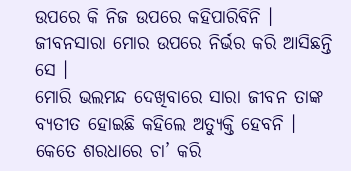ଉପରେ କି ନିଜ ଉପରେ କହିପାରିବିନି ।
ଜୀବନସାରା ମୋର ଉପରେ ନିର୍ଭର କରି ଆସିଛନ୍ତି ସେ ।
ମୋରି ଭଲମନ୍ଦ ଦେଖିବାରେ ସାରା ଜୀବନ ତାଙ୍କ ବ୍ୟତୀତ ହୋଇଛି କହିଲେ ଅତ୍ୟୁକ୍ତି ହେବନି ।
କେତେ ଶରଧାରେ ଚା’ କରି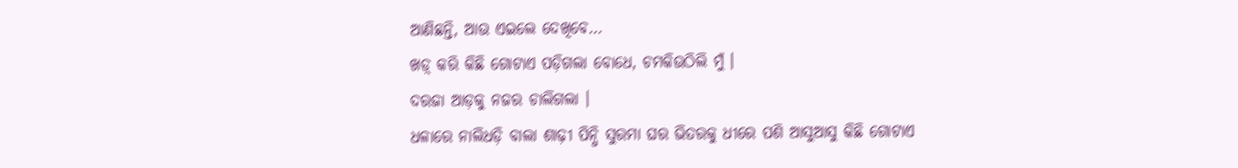ଆଣିଛନ୍ତି, ଆଉ ଏଇଲେ ଦେଖିବେ…
ଖଡ଼୍ କରି କିଛି ଗୋଟାଏ ପଡ଼ିଗଲା ବୋଧେ, ଚମକିଉଠିଲି ମୁଁ ।
ଦରଜା ଆଡ଼କୁ ନଜର ଚାଲିଗଲା ।
ଧଳାରେ ନାଲିଧଡ଼ି ବାଲା ଶାଢ଼ୀ ପିନ୍ଧି ସୁରମା ଘର ଭିତରକୁ ଧୀରେ ପଶି ଆସୁଆସୁ କିଛି ଗୋଟାଏ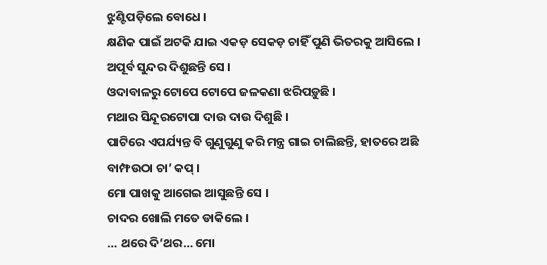ଝୁଣ୍ଟିପଡ଼ିଲେ ବୋଧେ ।
କ୍ଷଣିକ ପାଇଁ ଅଟକି ଯାଇ ଏକଡ଼ ସେକଡ଼ ଚାହିଁ ପୁଣି ଭିତରକୁ ଆସିଲେ ।
ଅପୂର୍ବ ସୁନ୍ଦର ଦିଶୁଛନ୍ତି ସେ ।
ଓଦାବାଳରୁ ଟୋପେ ଟୋପେ ଜଳକଣା ଝରିପଡ଼ୁଛି ।
ମଥାର ସିନ୍ଦୂରଟୋପା ଦାଉ ଦାଉ ଦିଶୁଛି ।
ପାଟିରେ ଏପର୍ଯ୍ୟନ୍ତ ବି ଗୁଣୁଗୁଣୁ କରି ମନ୍ତ୍ର ଗାଇ ଚାଲିଛନ୍ତି, ହାତରେ ଅଛି ବାମ୍ଫଉଠା ଚା’ କପ୍ ।
ମୋ ପାଖକୁ ଆଗେଇ ଆସୁଛନ୍ତି ସେ ।
ଚାଦର ଖୋଲି ମତେ ଡାକିଲେ ।
… ଥରେ ଦି’ଥର… ମୋ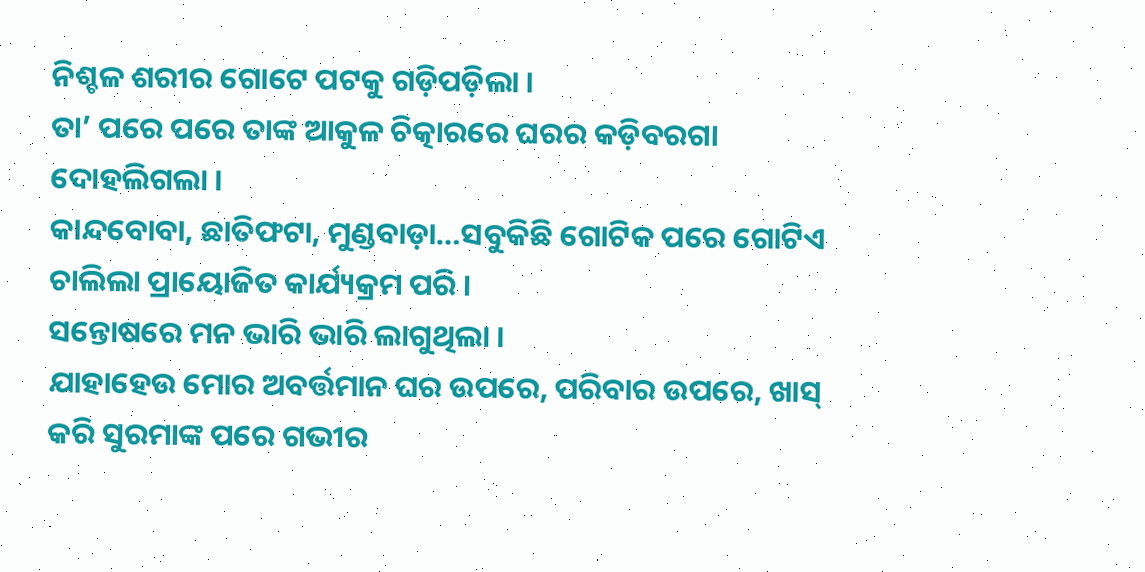ନିଶ୍ଚଳ ଶରୀର ଗୋଟେ ପଟକୁ ଗଡ଼ିପଡ଼ିଲା ।
ତା’ ପରେ ପରେ ତାଙ୍କ ଆକୁଳ ଚିତ୍କାରରେ ଘରର କଡ଼ିବରଗା ଦୋହଲିଗଲା ।
କାନ୍ଦବୋବା, ଛାତିଫଟା, ମୁଣ୍ଡବାଡ଼ା…ସବୁକିଛି ଗୋଟିକ ପରେ ଗୋଟିଏ ଚାଲିଲା ପ୍ରାୟୋଜିତ କାର୍ଯ୍ୟକ୍ରମ ପରି ।
ସନ୍ତୋଷରେ ମନ ଭାରି ଭାରି ଲାଗୁଥିଲା ।
ଯାହାହେଉ ମୋର ଅବର୍ତ୍ତମାନ ଘର ଉପରେ, ପରିବାର ଉପରେ, ଖାସ୍ କରି ସୁରମାଙ୍କ ପରେ ଗଭୀର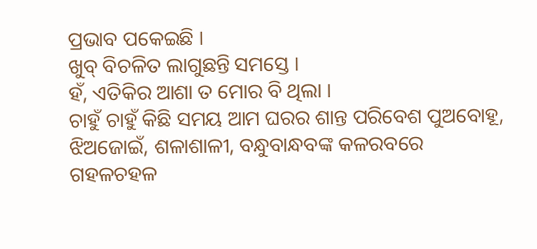ପ୍ରଭାବ ପକେଇଛି ।
ଖୁବ୍ ବିଚଳିତ ଲାଗୁଛନ୍ତି ସମସ୍ତେ ।
ହଁ, ଏତିକିର ଆଶା ତ ମୋର ବି ଥିଲା ।
ଚାହୁଁ ଚାହୁଁ କିଛି ସମୟ ଆମ ଘରର ଶାନ୍ତ ପରିବେଶ ପୁଅବୋହୂ, ଝିଅଜୋଇଁ, ଶଳାଶାଳୀ, ବନ୍ଧୁବାନ୍ଧବଙ୍କ କଳରବରେ ଗହଳଚହଳ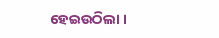ହେଇଉଠିଲା ।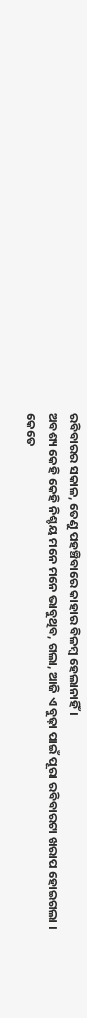ରବିବାରର ସକାଳ, ତେଣୁ ପହଞ୍ଚିବାରେ କାହାର ବିଳମ୍ବ ହେଲାନାହିଁ ।
ଅବଶ୍ୟ କେହି କେହି ନିଶ୍ଚୟ ମନେ ମନେ ଭାବୁଥିବ, ଗଲା, ଆଜି ଏ ବୁଢ଼ା ପାଇଁ ପୂରା ରବିବାରଟା ଖରାପ ହୋଇଗଲା ।
କେତେ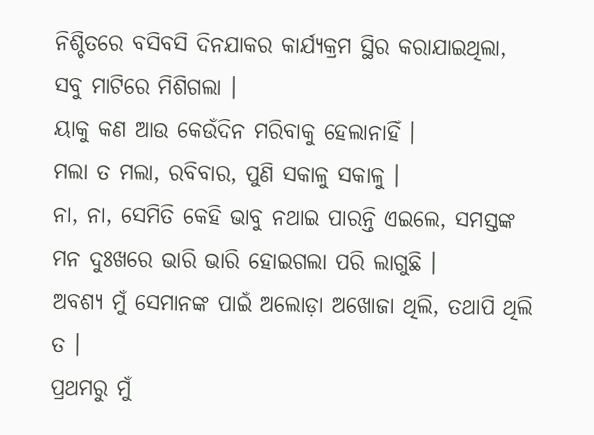ନିଶ୍ଚିତରେ ବସିବସି ଦିନଯାକର କାର୍ଯ୍ୟକ୍ରମ ସ୍ଥିର କରାଯାଇଥିଲା, ସବୁ ମାଟିରେ ମିଶିଗଲା ।
ୟାକୁ କଣ ଆଉ କେଉଁଦିନ ମରିବାକୁ ହେଲାନାହିଁ ।
ମଲା ତ ମଲା, ରବିବାର, ପୁଣି ସକାଳୁ ସକାଳୁ ।
ନା, ନା, ସେମିତି କେହି ଭାବୁ ନଥାଇ ପାରନ୍ତି ଏଇଲେ, ସମସ୍ତଙ୍କ ମନ ଦୁଃଖରେ ଭାରି ଭାରି ହୋଇଗଲା ପରି ଲାଗୁଛି ।
ଅବଶ୍ୟ ମୁଁ ସେମାନଙ୍କ ପାଇଁ ଅଲୋଡ଼ା ଅଖୋଜା ଥିଲି, ତଥାପି ଥିଲି ତ ।
ପ୍ରଥମରୁ ମୁଁ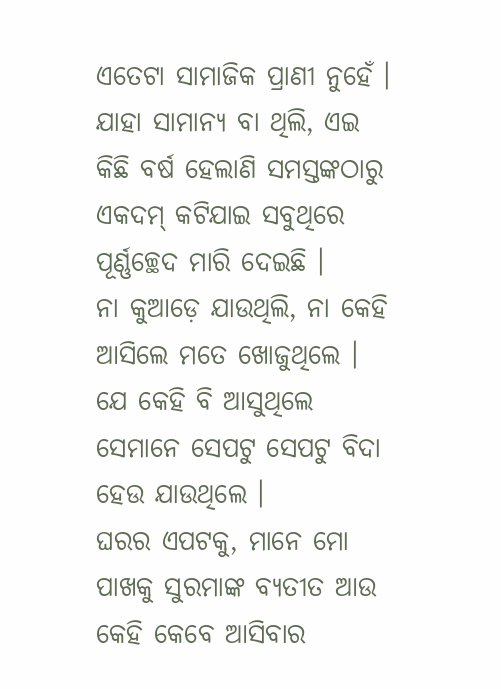ଏତେଟା ସାମାଜିକ ପ୍ରାଣୀ ନୁହେଁ ।
ଯାହା ସାମାନ୍ୟ ବା ଥିଲି, ଏଇ କିଛି ବର୍ଷ ହେଲାଣି ସମସ୍ତଙ୍କଠାରୁ ଏକଦମ୍ କଟିଯାଇ ସବୁଥିରେ ପୂର୍ଣ୍ଣଚ୍ଛେଦ ମାରି ଦେଇଛି ।
ନା କୁଆଡ଼େ ଯାଉଥିଲି, ନା କେହି ଆସିଲେ ମତେ ଖୋଜୁଥିଲେ ।
ଯେ କେହି ବି ଆସୁଥିଲେ ସେମାନେ ସେପଟୁ ସେପଟୁ ବିଦା ହେଉ ଯାଉଥିଲେ ।
ଘରର ଏପଟକୁ, ମାନେ ମୋ ପାଖକୁ ସୁରମାଙ୍କ ବ୍ୟତୀତ ଆଉ କେହି କେବେ ଆସିବାର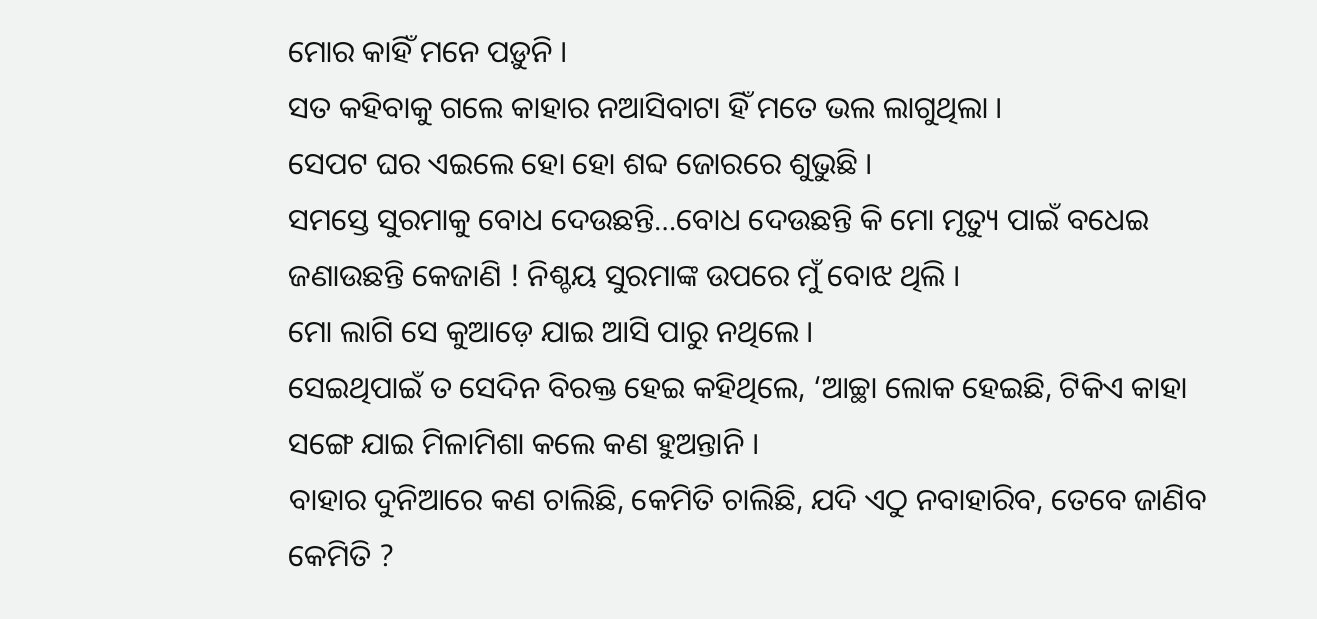ମୋର କାହିଁ ମନେ ପଡ଼ୁନି ।
ସତ କହିବାକୁ ଗଲେ କାହାର ନଆସିବାଟା ହିଁ ମତେ ଭଲ ଲାଗୁଥିଲା ।
ସେପଟ ଘର ଏଇଲେ ହୋ ହୋ ଶବ୍ଦ ଜୋରରେ ଶୁଭୁଛି ।
ସମସ୍ତେ ସୁରମାକୁ ବୋଧ ଦେଉଛନ୍ତି…ବୋଧ ଦେଉଛନ୍ତି କି ମୋ ମୃତ୍ୟୁ ପାଇଁ ବଧେଇ ଜଣାଉଛନ୍ତି କେଜାଣି ! ନିଶ୍ଚୟ ସୁରମାଙ୍କ ଉପରେ ମୁଁ ବୋଝ ଥିଲି ।
ମୋ ଲାଗି ସେ କୁଆଡ଼େ ଯାଇ ଆସି ପାରୁ ନଥିଲେ ।
ସେଇଥିପାଇଁ ତ ସେଦିନ ବିରକ୍ତ ହେଇ କହିଥିଲେ, ‘ଆଚ୍ଛା ଲୋକ ହେଇଛି, ଟିକିଏ କାହା ସଙ୍ଗେ ଯାଇ ମିଳାମିଶା କଲେ କଣ ହୁଅନ୍ତାନି ।
ବାହାର ଦୁନିଆରେ କଣ ଚାଲିଛି, କେମିତି ଚାଲିଛି, ଯଦି ଏଠୁ ନବାହାରିବ, ତେବେ ଜାଣିବ କେମିତି ?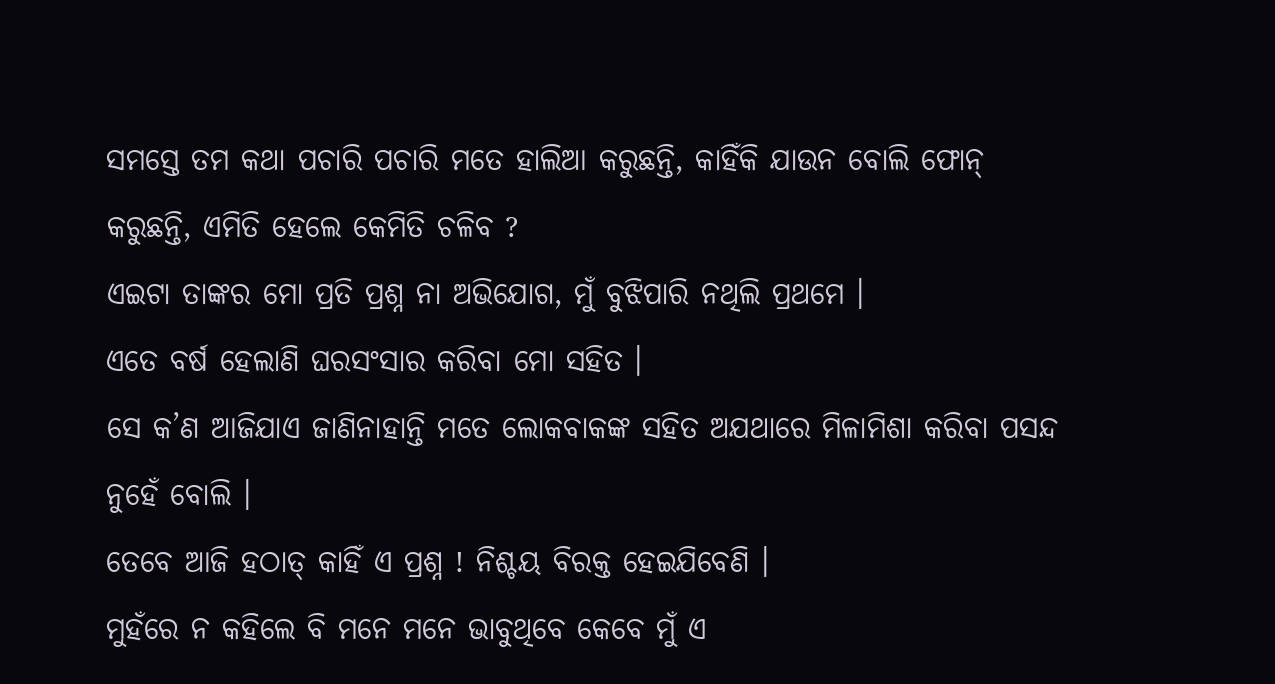ସମସ୍ତେ ତମ କଥା ପଚାରି ପଚାରି ମତେ ହାଲିଆ କରୁଛନ୍ତି, କାହିଁକି ଯାଉନ ବୋଲି ଫୋନ୍ କରୁଛନ୍ତି, ଏମିତି ହେଲେ କେମିତି ଚଳିବ ?
ଏଇଟା ତାଙ୍କର ମୋ ପ୍ରତି ପ୍ରଶ୍ନ ନା ଅଭିଯୋଗ, ମୁଁ ବୁଝିପାରି ନଥିଲି ପ୍ରଥମେ ।
ଏତେ ବର୍ଷ ହେଲାଣି ଘରସଂସାର କରିବା ମୋ ସହିତ ।
ସେ କ’ଣ ଆଜିଯାଏ ଜାଣିନାହାନ୍ତି ମତେ ଲୋକବାକଙ୍କ ସହିତ ଅଯଥାରେ ମିଳାମିଶା କରିବା ପସନ୍ଦ ନୁହେଁ ବୋଲି ।
ତେବେ ଆଜି ହଠାତ୍ କାହିଁ ଏ ପ୍ରଶ୍ନ ! ନିଶ୍ଚୟ ବିରକ୍ତ ହେଇଯିବେଣି ।
ମୁହଁରେ ନ କହିଲେ ବି ମନେ ମନେ ଭାବୁଥିବେ କେବେ ମୁଁ ଏ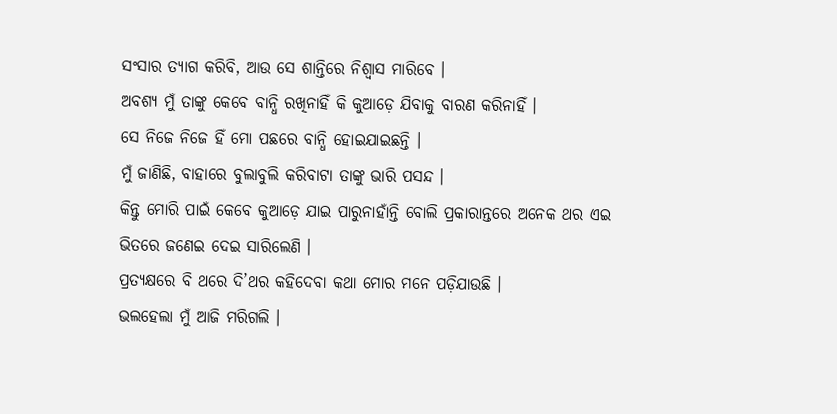ସଂସାର ତ୍ୟାଗ କରିବି, ଆଉ ସେ ଶାନ୍ତିରେ ନିଶ୍ବାସ ମାରିବେ ।
ଅବଶ୍ୟ ମୁଁ ତାଙ୍କୁ କେବେ ବାନ୍ଧି ରଖିନାହିଁ କି କୁଆଡ଼େ ଯିବାକୁ ବାରଣ କରିନାହିଁ ।
ସେ ନିଜେ ନିଜେ ହିଁ ମୋ ପଛରେ ବାନ୍ଧି ହୋଇଯାଇଛନ୍ତି ।
ମୁଁ ଜାଣିଛି, ବାହାରେ ବୁଲାବୁଲି କରିବାଟା ତାଙ୍କୁ ଭାରି ପସନ୍ଦ ।
କିନ୍ତୁ ମୋରି ପାଇଁ କେବେ କୁଆଡ଼େ ଯାଇ ପାରୁନାହାଁନ୍ତି ବୋଲି ପ୍ରକାରାନ୍ତରେ ଅନେକ ଥର ଏଇ ଭିତରେ ଜଣେଇ ଦେଇ ସାରିଲେଣି ।
ପ୍ରତ୍ୟକ୍ଷରେ ବି ଥରେ ଦି’ଥର କହିଦେବା କଥା ମୋର ମନେ ପଡ଼ିଯାଉଛି ।
ଭଲହେଲା ମୁଁ ଆଜି ମରିଗଲି ।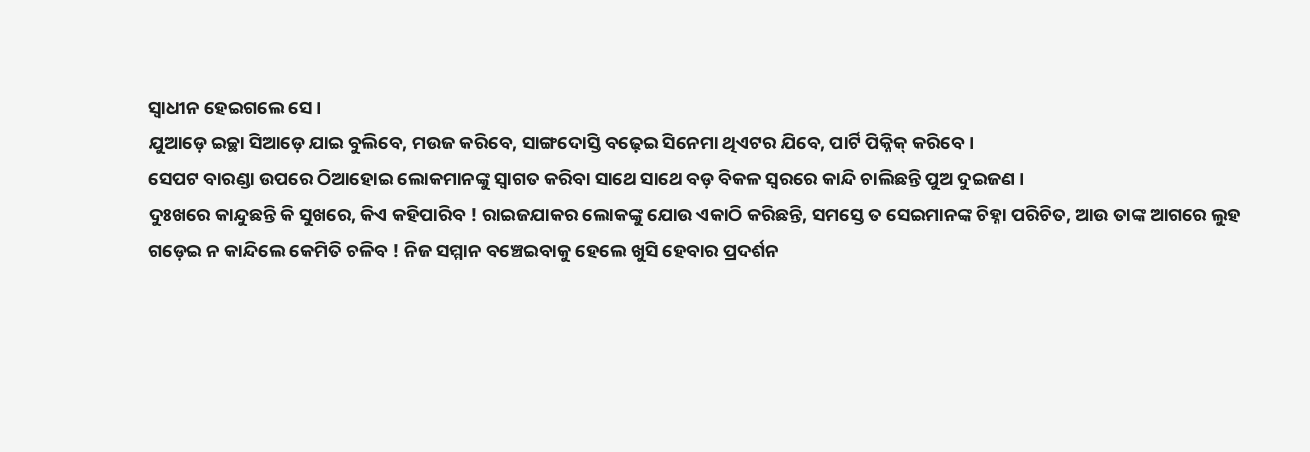ସ୍ବାଧୀନ ହେଇଗଲେ ସେ ।
ଯୁଆଡ଼େ ଇଚ୍ଛା ସିଆଡ଼େ ଯାଇ ବୁଲିବେ, ମଉଜ କରିବେ, ସାଙ୍ଗଦୋସ୍ତି ବଢ଼େଇ ସିନେମା ଥିଏଟର ଯିବେ, ପାର୍ଟି ପିକ୍ନିକ୍ କରିବେ ।
ସେପଟ ବାରଣ୍ଡା ଉପରେ ଠିଆହୋଇ ଲୋକମାନଙ୍କୁ ସ୍ବାଗତ କରିବା ସାଥେ ସାଥେ ବଡ଼ ବିକଳ ସ୍ବରରେ କାନ୍ଦି ଚାଲିଛନ୍ତି ପୁଅ ଦୁଇଜଣ ।
ଦୁଃଖରେ କାନ୍ଦୁଛନ୍ତି କି ସୁଖରେ, କିଏ କହିପାରିବ ! ରାଇଜଯାକର ଲୋକଙ୍କୁ ଯୋଉ ଏକାଠି କରିଛନ୍ତି, ସମସ୍ତେ ତ ସେଇମାନଙ୍କ ଚିହ୍ନା ପରିଚିତ, ଆଉ ତାଙ୍କ ଆଗରେ ଲୁହ ଗଡ଼େଇ ନ କାନ୍ଦିଲେ କେମିତି ଚଳିବ ! ନିଜ ସମ୍ମାନ ବଞ୍ଚେଇବାକୁ ହେଲେ ଖୁସି ହେବାର ପ୍ରଦର୍ଶନ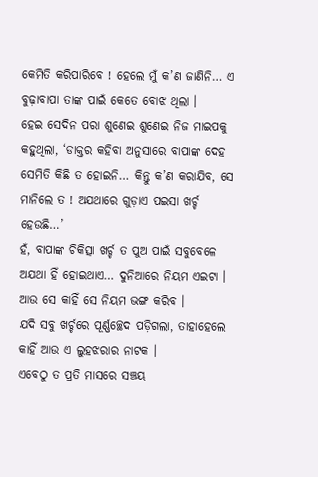କେମିତି କରିପାରିବେ ! ହେଲେ ମୁଁ କ’ଣ ଜାଣିନି… ଏ ବୁଢ଼ାବାପା ତାଙ୍କ ପାଇଁ କେତେ ବୋଝ ଥିଲା ।
ହେଇ ସେଦିନ ପରା ଶୁଣେଇ ଶୁଣେଇ ନିଜ ମାଇପକୁ କହୁଥିଲା, ‘ଡାକ୍ତର କହିବା ଅନୁସାରେ ବାପାଙ୍କ ଦେହ ସେମିତି କିଛି ତ ହୋଇନି… କିନ୍ତୁ କ’ଣ କରାଯିବ, ସେ ମାନିଲେ ତ ! ଅଯଥାରେ ଗୁଡ଼ାଏ ପଇସା ଖର୍ଚ୍ଚ ହେଉଛି…’
ହଁ, ବାପାଙ୍କ ଚିକିତ୍ସା ଖର୍ଚ୍ଚ ତ ପୁଅ ପାଇଁ ସବୁବେଳେ ଅଯଥା ହିଁ ହୋଇଥାଏ… ଦୁନିଆରେ ନିୟମ ଏଇଟା ।
ଆଉ ସେ କାହିଁ ସେ ନିୟମ ଭଙ୍ଗ କରିବ ।
ଯଦି ସବୁ ଖର୍ଚ୍ଚରେ ପୂର୍ଣ୍ଣଚ୍ଛେଦ ପଡ଼ିଗଲା, ତାହାହେଲେ କାହିଁ ଆଉ ଏ ଲୁହଝରାର ନାଟକ ।
ଏବେଠୁ ତ ପ୍ରତି ମାସରେ ସଞ୍ଚୟ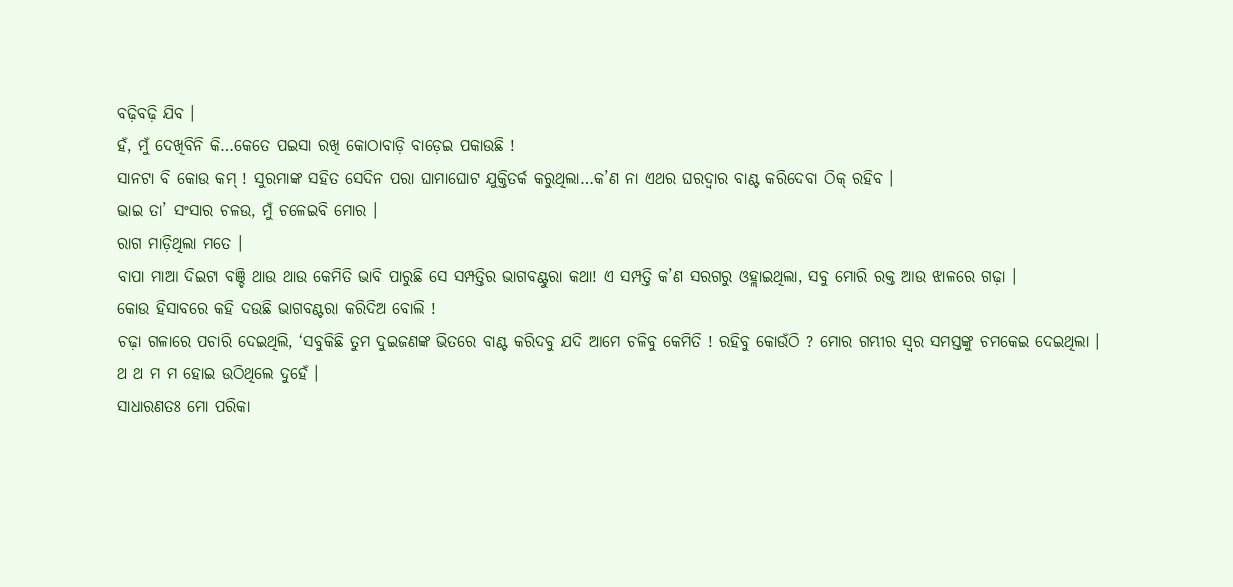ବଢ଼ିବଢ଼ି ଯିବ ।
ହଁ, ମୁଁ ଦେଖିବିନି କି…କେତେ ପଇସା ରଖି କୋଠାବାଡ଼ି ବାଡ଼େଇ ପକାଉଛି !
ସାନଟା ବି କୋଉ କମ୍ ! ସୁରମାଙ୍କ ସହିତ ସେଦିନ ପରା ଘାମାଘୋଟ ଯୁକ୍ତିତର୍କ କରୁଥିଲା…କ’ଣ ନା ଏଥର ଘରଦ୍ବାର ବାଣ୍ଟ କରିଦେବା ଠିକ୍ ରହିବ ।
ଭାଇ ତା’ ସଂସାର ଚଳଉ, ମୁଁ ଚଳେଇବି ମୋର ।
ରାଗ ମାଡ଼ିଥିଲା ମତେ ।
ବାପା ମାଆ ଦିଇଟା ବଞ୍ଚି ଥାଉ ଥାଉ କେମିତି ଭାବି ପାରୁଛି ସେ ସମ୍ପତ୍ତିର ଭାଗବଣ୍ଟୁରା କଥା! ଏ ସମ୍ପତ୍ତି କ’ଣ ସରଗରୁ ଓହ୍ଲାଇଥିଲା, ସବୁ ମୋରି ରକ୍ତ ଆଉ ଝାଳରେ ଗଢ଼ା ।
କୋଉ ହିସାବରେ କହି ଦଉଛି ଭାଗବଣ୍ଟରା କରିଦିଅ ବୋଲି !
ଚଢ଼ା ଗଳାରେ ପଚାରି ଦେଇଥିଲି, ‘ସବୁକିଛି ତୁମ ଦୁଇଜଣଙ୍କ ଭିତରେ ବାଣ୍ଟ କରିଦବୁ ଯଦି ଆମେ ଚଳିବୁ କେମିତି ! ରହିବୁ କୋଉଁଠି ? ମୋର ଗମ୍ଭୀର ସ୍ବର ସମସ୍ତଙ୍କୁ ଚମକେଇ ଦେଇଥିଲା ।
ଥ ଥ ମ ମ ହୋଇ ଉଠିଥିଲେ ଦୁହେଁ ।
ସାଧାରଣତଃ ମୋ ପରିକା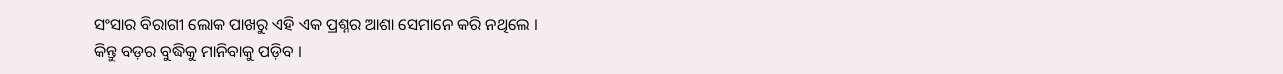ସଂସାର ବିରାଗୀ ଲୋକ ପାଖରୁ ଏହି ଏକ ପ୍ରଶ୍ନର ଆଶା ସେମାନେ କରି ନଥିଲେ ।
କିନ୍ତୁ ବଡ଼ର ବୁଦ୍ଧିକୁ ମାନିବାକୁ ପଡ଼ିବ ।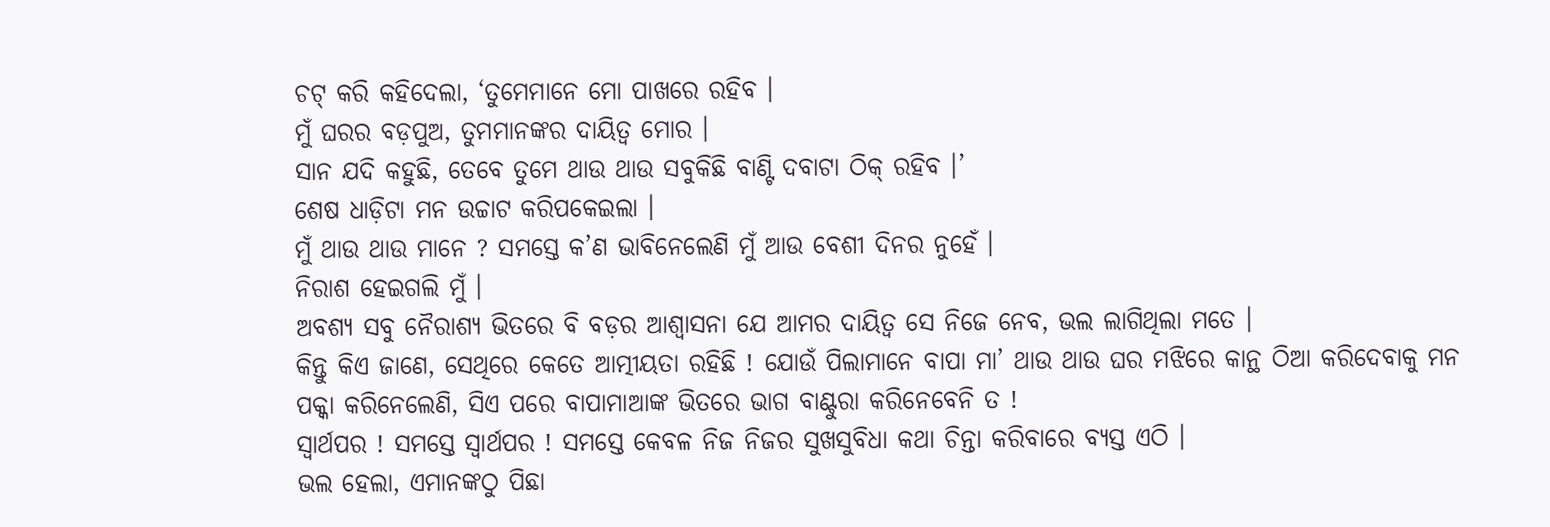ଚଟ୍ କରି କହିଦେଲା, ‘ତୁମେମାନେ ମୋ ପାଖରେ ରହିବ ।
ମୁଁ ଘରର ବଡ଼ପୁଅ, ତୁମମାନଙ୍କର ଦାୟିତ୍ବ ମୋର ।
ସାନ ଯଦି କହୁଛି, ତେବେ ତୁମେ ଥାଉ ଥାଉ ସବୁକିଛି ବାଣ୍ଟି ଦବାଟା ଠିକ୍ ରହିବ ।’
ଶେଷ ଧାଡ଼ିଟା ମନ ଉଚ୍ଚାଟ କରିପକେଇଲା ।
ମୁଁ ଥାଉ ଥାଉ ମାନେ ? ସମସ୍ତେ କ’ଣ ଭାବିନେଲେଣି ମୁଁ ଆଉ ବେଶୀ ଦିନର ନୁହେଁ ।
ନିରାଶ ହେଇଗଲି ମୁଁ ।
ଅବଶ୍ୟ ସବୁ ନୈରାଶ୍ୟ ଭିତରେ ବି ବଡ଼ର ଆଶ୍ବାସନା ଯେ ଆମର ଦାୟିତ୍ବ ସେ ନିଜେ ନେବ, ଭଲ ଲାଗିଥିଲା ମତେ ।
କିନ୍ତୁ କିଏ ଜାଣେ, ସେଥିରେ କେତେ ଆତ୍ମୀୟତା ରହିଛି ! ଯୋଉଁ ପିଲାମାନେ ବାପା ମା’ ଥାଉ ଥାଉ ଘର ମଝିରେ କାନ୍ଥ ଠିଆ କରିଦେବାକୁ ମନ ପକ୍କା କରିନେଲେଣି, ସିଏ ପରେ ବାପାମାଆଙ୍କ ଭିତରେ ଭାଗ ବାଣ୍ଟୁରା କରିନେବେନି ତ !
ସ୍ବାର୍ଥପର ! ସମସ୍ତେ ସ୍ବାର୍ଥପର ! ସମସ୍ତେ କେବଳ ନିଜ ନିଜର ସୁଖସୁବିଧା କଥା ଚିନ୍ତା କରିବାରେ ବ୍ୟସ୍ତ ଏଠି ।
ଭଲ ହେଲା, ଏମାନଙ୍କଠୁ ପିଛା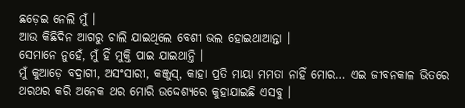ଛଡ଼େଇ ନେଲି ମୁଁ ।
ଆଉ କିଛିଦିନ ଆଗରୁ ଚାଲି ଯାଇଥିଲେ ବେଶୀ ଭଲ ହୋଇଥାଆନ୍ତା ।
ସେମାନେ ନୁହେଁ, ମୁଁ ହିଁ ମୁକ୍ତି ପାଇ ଯାଇଥାନ୍ତି ।
ମୁଁ କୁଆଡ଼େ ବଦ୍ରାଗୀ, ଅସଂସାରୀ, କଞ୍ଜୁସ୍, କାହା ପ୍ରତି ମାୟା ମମତା ନାହିଁ ମୋର… ଏଇ ଜୀବନକାଳ ଭିତରେ ଥରଥର କରି ଅନେକ ଥର ମୋରି ଉଦ୍ଦେଶ୍ୟରେ କୁହାଯାଇଛି ଏସବୁ ।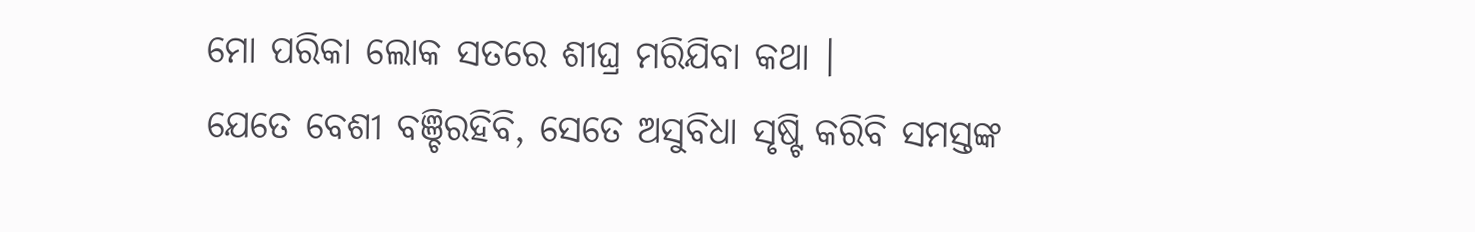ମୋ ପରିକା ଲୋକ ସତରେ ଶୀଘ୍ର ମରିଯିବା କଥା ।
ଯେତେ ବେଶୀ ବଞ୍ଚିରହିବି, ସେତେ ଅସୁବିଧା ସୃଷ୍ଟି କରିବି ସମସ୍ତଙ୍କ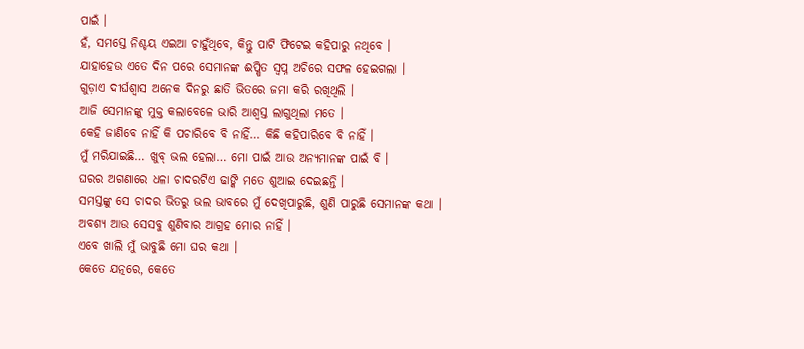ପାଇଁ ।
ହଁ, ସମସ୍ତେ ନିଶ୍ଚୟ ଏଇଆ ଚାହୁଁଥିବେ, କିନ୍ତୁ ପାଟି ଫିଟେଇ କହିପାରୁ ନଥିବେ ।
ଯାହାହେଉ ଏତେ ଦିନ ପରେ ସେମାନଙ୍କ ଈପ୍ଷିତ ସ୍ବପ୍ନ ଅଚିରେ ସଫଳ ହେଇଗଲା ।
ଗୁଡ଼ାଏ ଦୀର୍ଘଶ୍ବାସ ଅନେକ ଦିନରୁ ଛାତି ଭିତରେ ଜମା କରି ରଖିଥିଲି ।
ଆଜି ସେମାନଙ୍କୁ ମୁକ୍ତ କଲାବେଳେ ଭାରି ଆଶ୍ବସ୍ତ ଲାଗୁଥିଲା ମତେ ।
କେହି ଜାଣିବେ ନାହିଁ କି ପଚାରିବେ ବି ନାହିଁ… କିଛି କହିପାରିବେ ବି ନାହିଁ ।
ମୁଁ ମରିଯାଇଛି… ଖୁବ୍ ଭଲ ହେଲା… ମୋ ପାଇଁ ଆଉ ଅନ୍ୟମାନଙ୍କ ପାଇଁ ବି ।
ଘରର ଅଗଣାରେ ଧଳା ଚାଦରଟିଏ ଢାଙ୍କି ମତେ ଶୁଆଇ ଦେଇଛନ୍ତି ।
ସମସ୍ତଙ୍କୁ ସେ ଚାଦର ଭିତରୁ ଭଲ ଭାବରେ ମୁଁ ଦେଖିପାରୁଛି, ଶୁଣି ପାରୁଛି ସେମାନଙ୍କ କଥା ।
ଅବଶ୍ୟ ଆଉ ସେସବୁ ଶୁଣିବାର ଆଗ୍ରହ ମୋର ନାହିଁ ।
ଏବେ ଖାଲି ମୁଁ ଭାବୁଛି ମୋ ଘର କଥା ।
କେତେ ଯତ୍ନରେ, କେତେ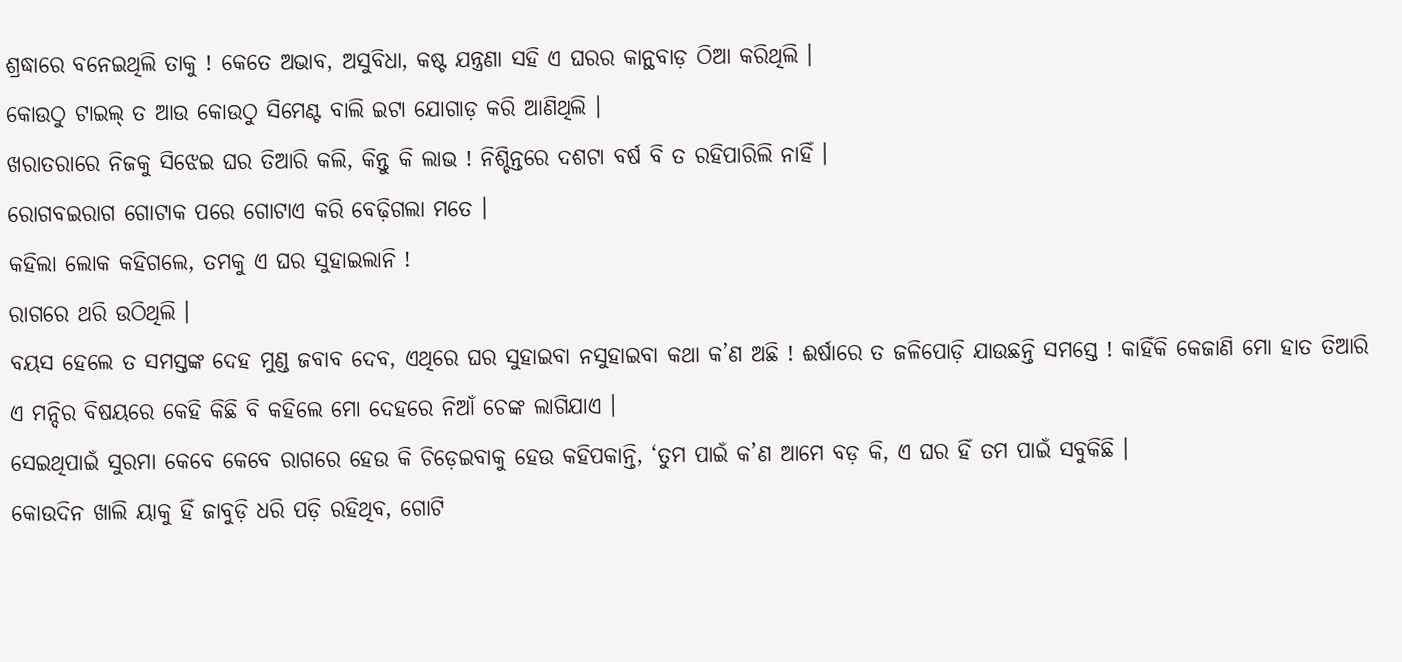ଶ୍ରଦ୍ଧାରେ ବନେଇଥିଲି ତାକୁ ! କେତେ ଅଭାବ, ଅସୁବିଧା, କଷ୍ଟ ଯନ୍ତ୍ରଣା ସହି ଏ ଘରର କାନ୍ଥବାଡ଼ ଠିଆ କରିଥିଲି ।
କୋଉଠୁ ଟାଇଲ୍ ତ ଆଉ କୋଉଠୁ ସିମେଣ୍ଟ ବାଲି ଇଟା ଯୋଗାଡ଼ କରି ଆଣିଥିଲି ।
ଖରାତରାରେ ନିଜକୁ ସିଝେଇ ଘର ତିଆରି କଲି, କିନ୍ତୁ କି ଲାଭ ! ନିଶ୍ଚିନ୍ତରେ ଦଶଟା ବର୍ଷ ବି ତ ରହିପାରିଲି ନାହିଁ ।
ରୋଗବଇରାଗ ଗୋଟାକ ପରେ ଗୋଟାଏ କରି ବେଢ଼ିଗଲା ମତେ ।
କହିଲା ଲୋକ କହିଗଲେ, ତମକୁ ଏ ଘର ସୁହାଇଲାନି !
ରାଗରେ ଥରି ଉଠିଥିଲି ।
ବୟସ ହେଲେ ତ ସମସ୍ତଙ୍କ ଦେହ ମୁଣ୍ଡ ଜବାବ ଦେବ, ଏଥିରେ ଘର ସୁହାଇବା ନସୁହାଇବା କଥା କ’ଣ ଅଛି ! ଈର୍ଷାରେ ତ ଜଳିପୋଡ଼ି ଯାଉଛନ୍ତି ସମସ୍ତେ ! କାହିଁକି କେଜାଣି ମୋ ହାତ ତିଆରି ଏ ମନ୍ଦିର ବିଷୟରେ କେହି କିଛି ବି କହିଲେ ମୋ ଦେହରେ ନିଆଁ ଚେଙ୍କ ଲାଗିଯାଏ ।
ସେଇଥିପାଇଁ ସୁରମା କେବେ କେବେ ରାଗରେ ହେଉ କି ଚିଡ଼େଇବାକୁ ହେଉ କହିପକାନ୍ତି, ‘ତୁମ ପାଇଁ କ’ଣ ଆମେ ବଡ଼ କି, ଏ ଘର ହିଁ ତମ ପାଇଁ ସବୁକିଛି ।
କୋଉଦିନ ଖାଲି ୟାକୁ ହିଁ ଜାବୁଡ଼ି ଧରି ପଡ଼ି ରହିଥିବ, ଗୋଟି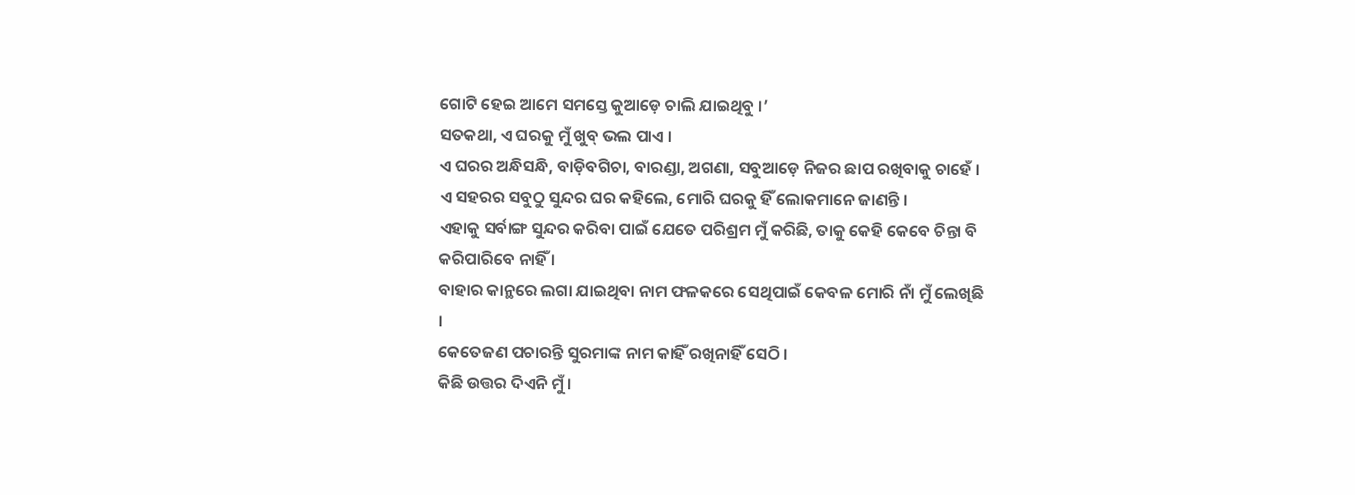ଗୋଟି ହେଇ ଆମେ ସମସ୍ତେ କୁଆଡ଼େ ଚାଲି ଯାଇଥିବୁ ।’
ସତକଥା, ଏ ଘରକୁ ମୁଁ ଖୁବ୍ ଭଲ ପାଏ ।
ଏ ଘରର ଅନ୍ଧିସନ୍ଧି, ବାଡ଼ିବଗିଚା, ବାରଣ୍ଡା, ଅଗଣା, ସବୁଆଡ଼େ ନିଜର ଛାପ ରଖିବାକୁ ଚାହେଁ ।
ଏ ସହରର ସବୁଠୁ ସୁନ୍ଦର ଘର କହିଲେ, ମୋରି ଘରକୁ ହିଁ ଲୋକମାନେ ଜାଣନ୍ତି ।
ଏହାକୁ ସର୍ବାଙ୍ଗ ସୁନ୍ଦର କରିବା ପାଇଁ ଯେତେ ପରିଶ୍ରମ ମୁଁ କରିଛି, ତାକୁ କେହି କେବେ ଚିନ୍ତା ବି କରିପାରିବେ ନାହିଁ ।
ବାହାର କାନ୍ଥରେ ଲଗା ଯାଇଥିବା ନାମ ଫଳକରେ ସେଥିପାଇଁ କେବଳ ମୋରି ନାଁ ମୁଁ ଲେଖିଛି ।
କେତେଜଣ ପଚାରନ୍ତି ସୁରମାଙ୍କ ନାମ କାହିଁ ରଖିନାହିଁ ସେଠି ।
କିଛି ଉତ୍ତର ଦିଏନି ମୁଁ ।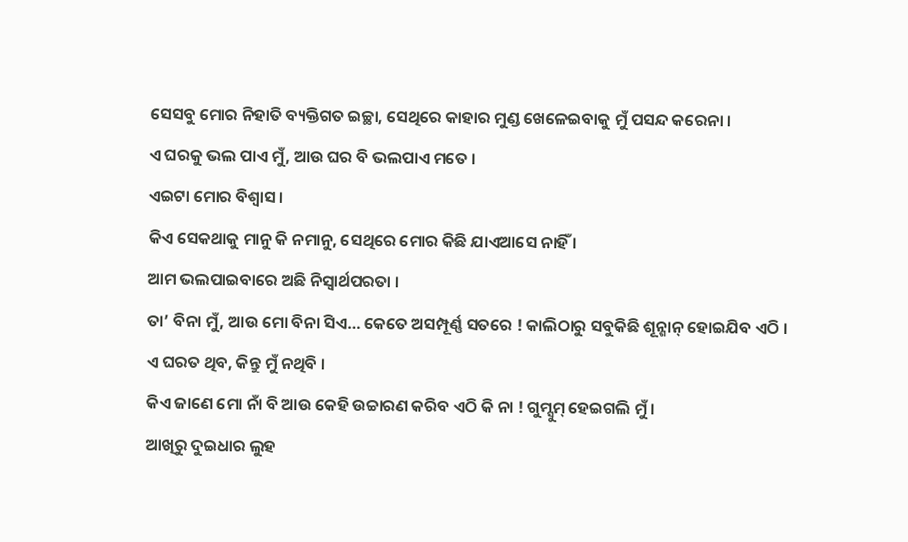ସେସବୁ ମୋର ନିହାତି ବ୍ୟକ୍ତିଗତ ଇଚ୍ଛା, ସେଥିରେ କାହାର ମୁଣ୍ଡ ଖେଳେଇବାକୁ ମୁଁ ପସନ୍ଦ କରେନା ।
ଏ ଘରକୁ ଭଲ ପାଏ ମୁଁ, ଆଉ ଘର ବି ଭଲପାଏ ମତେ ।
ଏଇଟା ମୋର ବିଶ୍ବାସ ।
କିଏ ସେକଥାକୁ ମାନୁ କି ନମାନୁ, ସେଥିରେ ମୋର କିଛି ଯାଏଆସେ ନାହିଁ ।
ଆମ ଭଲପାଇବାରେ ଅଛି ନିସ୍ବାର୍ଥପରତା ।
ତା’ ବିନା ମୁଁ, ଆଉ ମୋ ବିନା ସିଏ… କେତେ ଅସମ୍ପୂର୍ଣ୍ଣ ସତରେ ! କାଲିଠାରୁ ସବୁକିଛି ଶୂନ୍ଶାନ୍ ହୋଇଯିବ ଏଠି ।
ଏ ଘରତ ଥିବ, କିନ୍ତୁ ମୁଁ ନଥିବି ।
କିଏ ଜାଣେ ମୋ ନାଁ ବି ଆଉ କେହି ଉଚ୍ଚାରଣ କରିବ ଏଠି କି ନା ! ଗୁମ୍ସୁମ୍ ହେଇଗଲି ମୁଁ ।
ଆଖିରୁ ଦୁଇଧାର ଲୁହ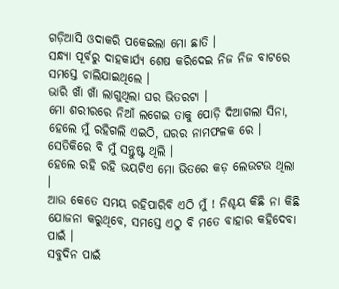ଗଡ଼ିଆସି ଓଦାକରି ପକେଇଲା ମୋ ଛାତି ।
ସନ୍ଧ୍ୟା ପୂର୍ବରୁ ଦାହକାର୍ଯ୍ୟ ଶେଷ କରିଦେଇ ନିଜ ନିଜ ବାଟରେ ସମସ୍ତେ ଚାଲିଯାଇଥିଲେ ।
ଭାରି ଖାଁ ଖାଁ ଲାଗୁଥିଲା ଘର ଭିତରଟା ।
ମୋ ଶରୀରରେ ନିଆଁ ଲଗେଇ ତାକୁ ପୋଡ଼ି ଦିଆଗଲା ସିନା, ହେଲେ ମୁଁ ରହିଗଲି ଏଇଠି, ଘରର ନାମଫଳକ ରେ ।
ସେତିକିରେ ବି ମୁଁ ସନ୍ତୁଷ୍ଟ ଥିଲି ।
ହେଲେ ରହି ରହି ଭୟଟିଏ ମୋ ଭିତରେ କଡ଼ ଲେଉଟଉ ଥିଲା ।
ଆଉ କେତେ ସମୟ ରହିପାରିବି ଏଠି ମୁଁ ! ନିଶ୍ଚୟ କିଛି ନା କିଛି ଯୋଜନା କରୁଥିବେ, ସମସ୍ତେ ଏଠୁ ବି ମତେ ବାହାର କହିଦେବା ପାଇଁ ।
ସବୁଦିନ ପାଇଁ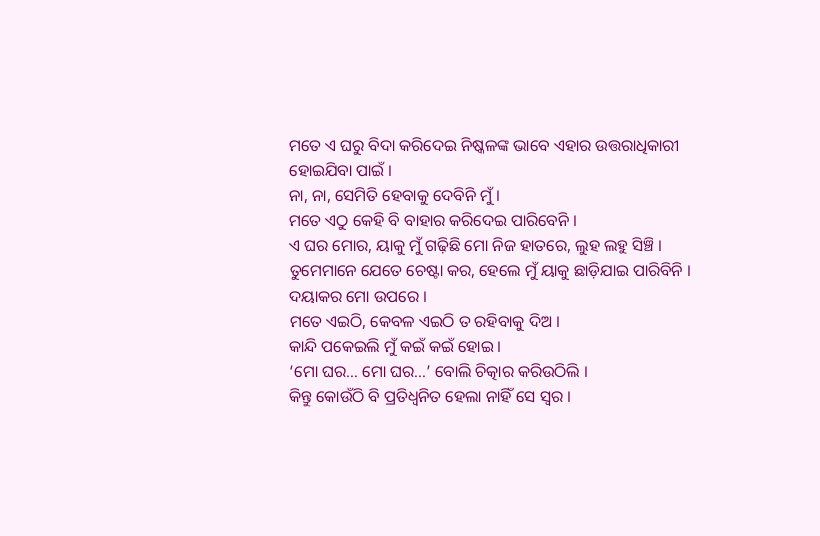ମତେ ଏ ଘରୁ ବିଦା କରିଦେଇ ନିଷ୍କଳଙ୍କ ଭାବେ ଏହାର ଉତ୍ତରାଧିକାରୀ ହୋଇଯିବା ପାଇଁ ।
ନା, ନା, ସେମିତି ହେବାକୁ ଦେବିନି ମୁଁ ।
ମତେ ଏଠୁ କେହି ବି ବାହାର କରିଦେଇ ପାରିବେନି ।
ଏ ଘର ମୋର, ୟାକୁ ମୁଁ ଗଢ଼ିଛି ମୋ ନିଜ ହାତରେ, ଲୁହ ଲହୁ ସିଞ୍ଚି ।
ତୁମେମାନେ ଯେତେ ଚେଷ୍ଟା କର, ହେଲେ ମୁଁ ୟାକୁ ଛାଡ଼ିଯାଇ ପାରିବିନି ।
ଦୟାକର ମୋ ଉପରେ ।
ମତେ ଏଇଠି, କେବଳ ଏଇଠି ତ ରହିବାକୁ ଦିଅ ।
କାନ୍ଦି ପକେଇଲି ମୁଁ କଇଁ କଇଁ ହୋଇ ।
‘ମୋ ଘର… ମୋ ଘର…’ ବୋଲି ଚିତ୍କାର କରିଉଠିଲି ।
କିନ୍ତୁ କୋଉଁଠି ବି ପ୍ରତିଧ୍ବନିତ ହେଲା ନାହିଁ ସେ ସ୍ବର ।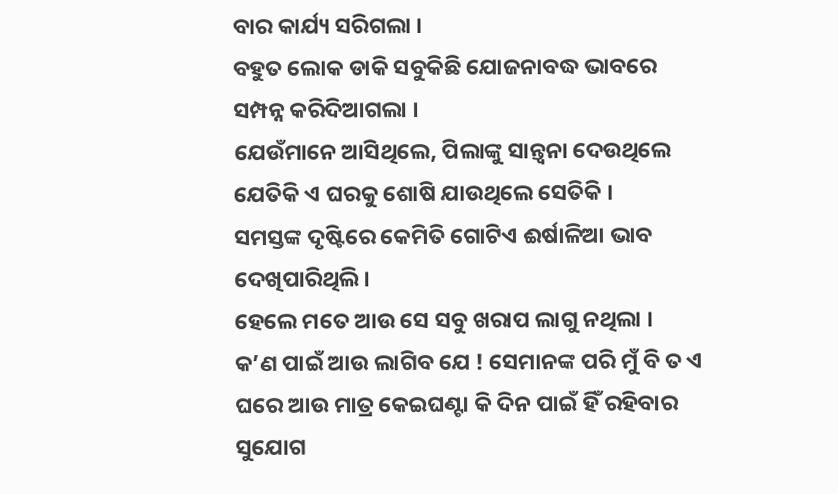ବାର କାର୍ଯ୍ୟ ସରିଗଲା ।
ବହୁତ ଲୋକ ଡାକି ସବୁକିଛି ଯୋଜନାବଦ୍ଧ ଭାବରେ ସମ୍ପନ୍ନ କରିଦିଆଗଲା ।
ଯେଉଁମାନେ ଆସିଥିଲେ, ପିଲାଙ୍କୁ ସାନ୍ତ୍ବନା ଦେଉଥିଲେ ଯେତିକି ଏ ଘରକୁ ଶୋଷି ଯାଉଥିଲେ ସେତିକି ।
ସମସ୍ତଙ୍କ ଦୃଷ୍ଟିରେ କେମିତି ଗୋଟିଏ ଈର୍ଷାଳିଆ ଭାବ ଦେଖିପାରିଥିଲି ।
ହେଲେ ମତେ ଆଉ ସେ ସବୁ ଖରାପ ଲାଗୁ ନଥିଲା ।
କ’ଣ ପାଇଁ ଆଉ ଲାଗିବ ଯେ ! ସେମାନଙ୍କ ପରି ମୁଁ ବି ତ ଏ ଘରେ ଆଉ ମାତ୍ର କେଇଘଣ୍ଟା କି ଦିନ ପାଇଁ ହିଁ ରହିବାର ସୁଯୋଗ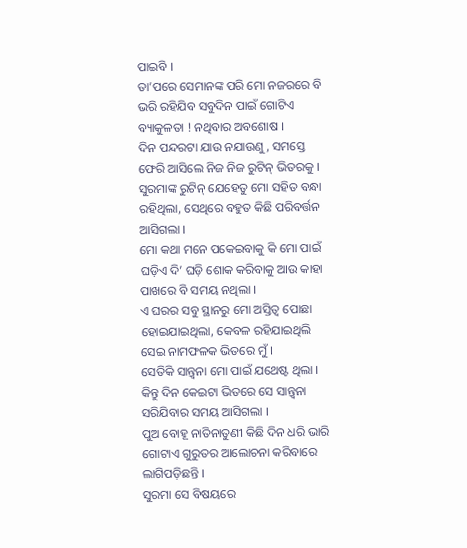ପାଇବି ।
ତା’ପରେ ସେମାନଙ୍କ ପରି ମୋ ନଜରରେ ବି ଭରି ରହିଯିବ ସବୁଦିନ ପାଇଁ ଗୋଟିଏ ବ୍ୟାକୁଳତା ! ନଥିବାର ଅବଶୋଷ ।
ଦିନ ପନ୍ଦରଟା ଯାଉ ନଯାଉଣୁ, ସମସ୍ତେ ଫେରି ଆସିଲେ ନିଜ ନିଜ ରୁଟିନ୍ ଭିତରକୁ ।
ସୁରମାଙ୍କ ରୁଟିନ୍ ଯେହେତୁ ମୋ ସହିତ ବନ୍ଧା ରହିଥିଲା, ସେଥିରେ ବହୁତ କିଛି ପରିବର୍ତ୍ତନ ଆସିଗଲା ।
ମୋ କଥା ମନେ ପକେଇବାକୁ କି ମୋ ପାଇଁ ଘଡ଼ିଏ ଦି’ ଘଡ଼ି ଶୋକ କରିବାକୁ ଆଉ କାହା ପାଖରେ ବି ସମୟ ନଥିଲା ।
ଏ ଘରର ସବୁ ସ୍ଥାନରୁ ମୋ ଅସ୍ତିତ୍ବ ପୋଛା ହୋଇଯାଇଥିଲା, କେବଳ ରହିଯାଇଥିଲି ସେଇ ନାମଫଳକ ଭିତରେ ମୁଁ ।
ସେତିକି ସାନ୍ତ୍ବନା ମୋ ପାଇଁ ଯଥେଷ୍ଟ ଥିଲା ।
କିନ୍ତୁ ଦିନ କେଇଟା ଭିତରେ ସେ ସାନ୍ତ୍ବନା ସରିଯିବାର ସମୟ ଆସିଗଲା ।
ପୁଅ ବୋହୂ ନାତିନାତୁଣୀ କିଛି ଦିନ ଧରି ଭାରି ଗୋଟାଏ ଗୁରୁତର ଆଲୋଚନା କରିବାରେ ଲାଗିପଡ଼ିଛନ୍ତି ।
ସୁରମା ସେ ବିଷୟରେ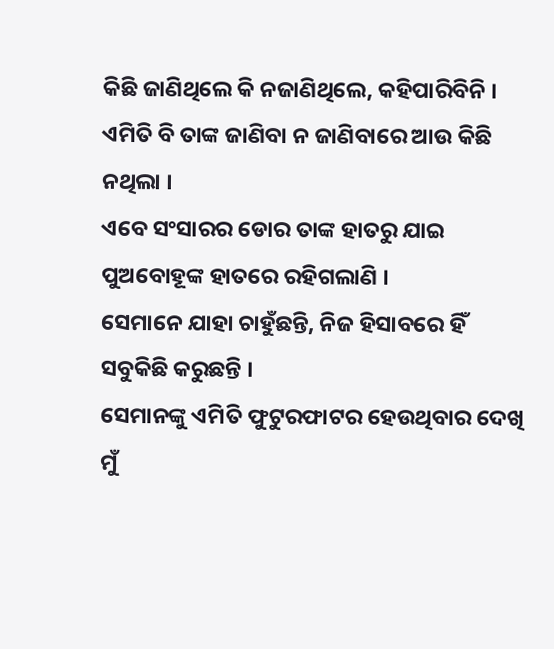କିଛି ଜାଣିଥିଲେ କି ନଜାଣିଥିଲେ, କହିପାରିବିନି ।
ଏମିତି ବି ତାଙ୍କ ଜାଣିବା ନ ଜାଣିବାରେ ଆଉ କିଛି ନଥିଲା ।
ଏବେ ସଂସାରର ଡୋର ତାଙ୍କ ହାତରୁ ଯାଇ ପୁଅବୋହୂଙ୍କ ହାତରେ ରହିଗଲାଣି ।
ସେମାନେ ଯାହା ଚାହୁଁଛନ୍ତି, ନିଜ ହିସାବରେ ହିଁ ସବୁକିଛି କରୁଛନ୍ତି ।
ସେମାନଙ୍କୁ ଏମିତି ଫୁଟୁରଫାଟର ହେଉଥିବାର ଦେଖି ମୁଁ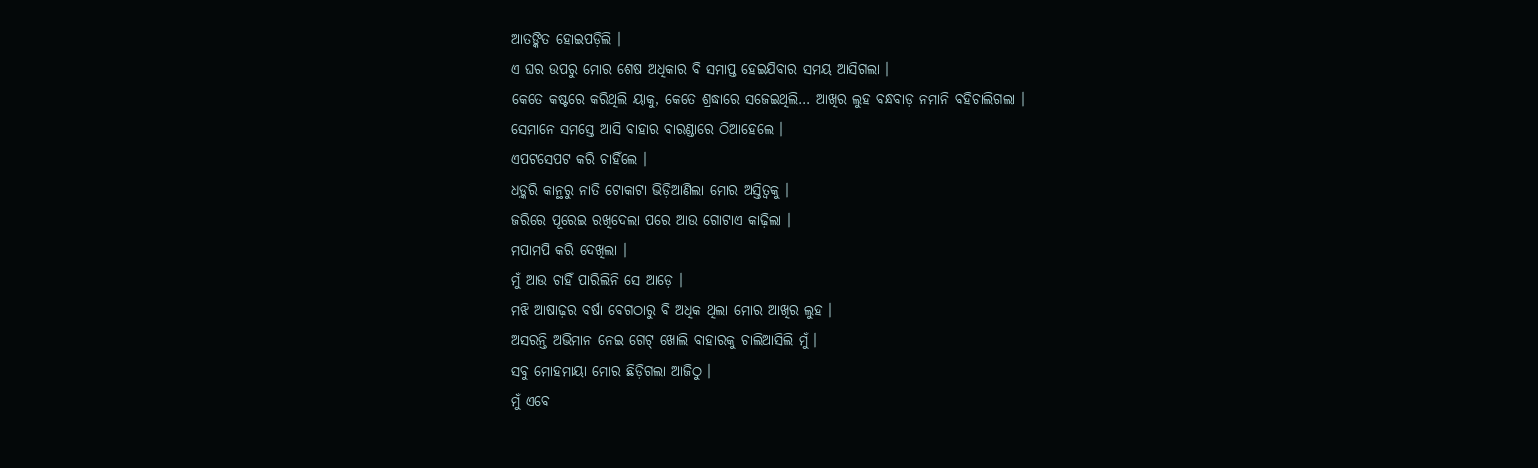ଆତଙ୍କିତ ହୋଇପଡ଼ିଲି ।
ଏ ଘର ଉପରୁ ମୋର ଶେଷ ଅଧିକାର ବି ସମାପ୍ତ ହେଇଯିବାର ସମୟ ଆସିଗଲା ।
କେତେ କଷ୍ଟରେ କରିଥିଲି ୟାକୁ, କେତେ ଶ୍ରଦ୍ଧାରେ ସଜେଇଥିଲି… ଆଖିର ଲୁହ ବନ୍ଧବାଡ଼ ନମାନି ବହିଚାଲିଗଲା ।
ସେମାନେ ସମସ୍ତେ ଆସି ବାହାର ବାରଣ୍ଡାରେ ଠିଆହେଲେ ।
ଏପଟସେପଟ କରି ଚାହିଁଲେ ।
ଧଡ଼୍କରି କାନ୍ଥରୁ ନାତି ଟୋକାଟା ଭିଡ଼ିଆଣିଲା ମୋର ଅସ୍ତିତ୍ବକୁ ।
ଜରିରେ ପୂରେଇ ରଖିଦେଲା ପରେ ଆଉ ଗୋଟାଏ କାଢ଼ିଲା ।
ମପାମପି କରି ଦେଖିଲା ।
ମୁଁ ଆଉ ଚାହିଁ ପାରିଲିନି ସେ ଆଡ଼େ ।
ମଝି ଆଷାଢ଼ର ବର୍ଷା ବେଗଠାରୁ ବି ଅଧିକ ଥିଲା ମୋର ଆଖିର ଲୁହ ।
ଅସରନ୍ତି ଅଭିମାନ ନେଇ ଗେଟ୍ ଖୋଲି ବାହାରକୁ ଚାଲିଆସିଲି ମୁଁ ।
ସବୁ ମୋହମାୟା ମୋର ଛିଡ଼ିଗଲା ଆଜିଠୁ ।
ମୁଁ ଏବେ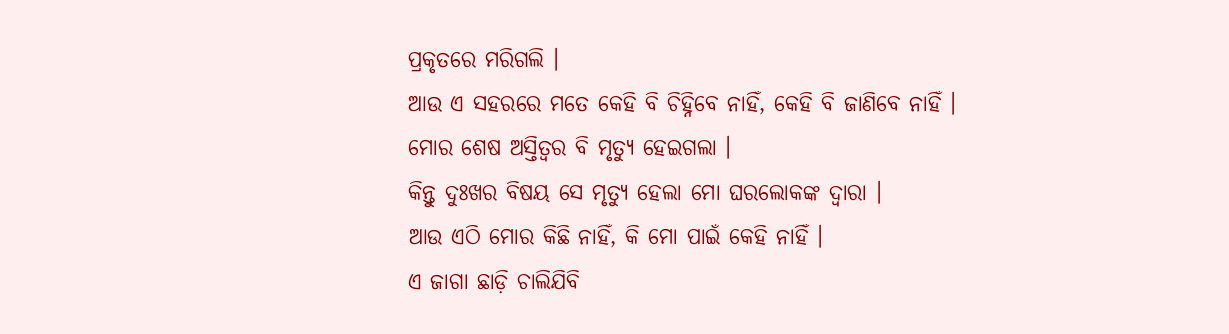ପ୍ରକୃତରେ ମରିଗଲି ।
ଆଉ ଏ ସହରରେ ମତେ କେହି ବି ଚିହ୍ନିବେ ନାହିଁ, କେହି ବି ଜାଣିବେ ନାହିଁ ।
ମୋର ଶେଷ ଅସ୍ତିତ୍ବର ବି ମୃତ୍ୟୁ ହେଇଗଲା ।
କିନ୍ତୁ ଦୁଃଖର ବିଷୟ ସେ ମୃତ୍ୟୁ ହେଲା ମୋ ଘରଲୋକଙ୍କ ଦ୍ବାରା ।
ଆଉ ଏଠି ମୋର କିଛି ନାହିଁ, କି ମୋ ପାଇଁ କେହି ନାହିଁ ।
ଏ ଜାଗା ଛାଡ଼ି ଚାଲିଯିବି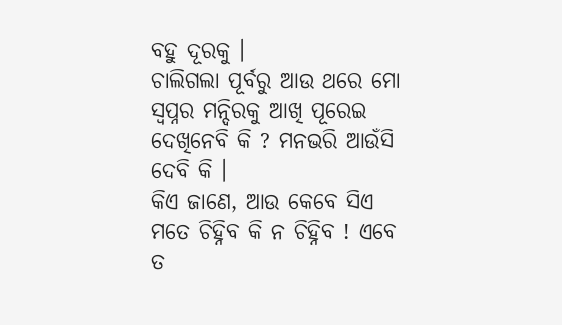ବହୁ ଦୂରକୁ ।
ଚାଲିଗଲା ପୂର୍ବରୁ ଆଉ ଥରେ ମୋ ସ୍ବପ୍ନର ମନ୍ଦିରକୁ ଆଖି ପୂରେଇ ଦେଖିନେବି କି ? ମନଭରି ଆଉଁସି ଦେବି କି ।
କିଏ ଜାଣେ, ଆଉ କେବେ ସିଏ ମତେ ଚିହ୍ନିବ କି ନ ଚିହ୍ନିବ ! ଏବେ ତ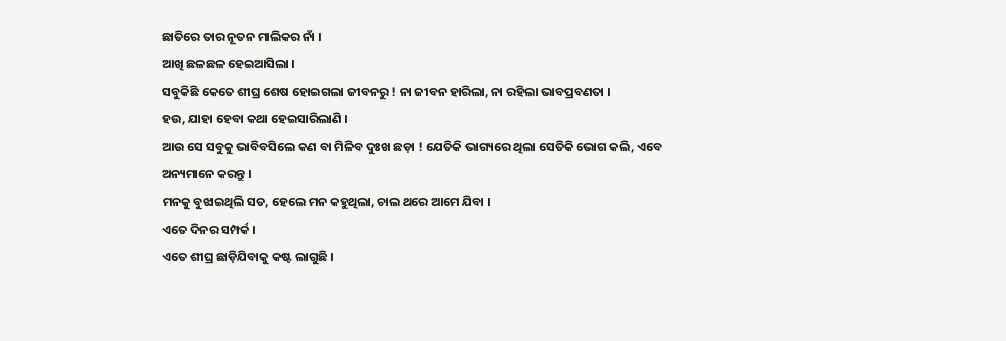ଛାତିରେ ତାର ନୂତନ ମାଲିକର ନାଁ ।
ଆଖି ଛଳଛଳ ହେଇଆସିଲା ।
ସବୁକିଛି କେତେ ଶୀଘ୍ର ଶେଷ ହୋଇଗଲା ଜୀବନରୁ ! ନା ଜୀବନ ହାରିଲା, ନା ରହିଲା ଭାବପ୍ରବଣତା ।
ହଉ, ଯାହା ହେବା କଥା ହେଇସାରିଲାଣି ।
ଆଉ ସେ ସବୁକୁ ଭାବିବସିଲେ କଣ ବା ମିଳିବ ଦୁଃଖ ଛଡ଼ା ! ଯେତିକି ଭାଗ୍ୟରେ ଥିଲା ସେତିକି ଭୋଗ କଲି, ଏବେ ଅନ୍ୟମାନେ କରନ୍ତୁ ।
ମନକୁ ବୁଝାଇଥିଲି ସତ, ହେଲେ ମନ କହୁଥିଲା, ଚାଲ ଥରେ ଆମେ ଯିବା ।
ଏତେ ଦିନର ସମ୍ପର୍କ ।
ଏତେ ଶୀଘ୍ର ଛାଡ଼ିଯିବାକୁ କଷ୍ଟ ଲାଗୁଛି ।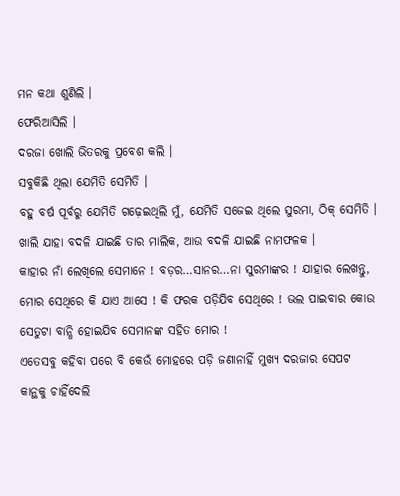ମନ କଥା ଶୁଣିଲି ।
ଫେରିଆସିଲି ।
ଦରଜା ଖୋଲି ଭିତରକୁ ପ୍ରବେଶ କଲି ।
ସବୁକିଛି ଥିଲା ଯେମିତି ସେମିତି ।
ବହୁ ବର୍ଷ ପୂର୍ବରୁ ଯେମିତି ଗଢ଼େଇଥିଲି ମୁଁ, ଯେମିତି ସଜେଇ ଥିଲେ ସୁରମା, ଠିକ୍ ସେମିତି ।
ଖାଲି ଯାହା ବଦଳି ଯାଇଛି ତାର ମାଲିକ, ଆଉ ବଦଳି ଯାଇଛି ନାମଫଳକ ।
କାହାର ନାଁ ଲେଖିଲେ ସେମାନେ ! ବଡ଼ର…ସାନର…ନା ସୁରମାଙ୍କର ! ଯାହାର ଲେଖନ୍ତୁ, ମୋର ସେଥିରେ କି ଯାଏ ଆସେ ! କି ଫରକ ପଡ଼ିଯିବ ସେଥିରେ ! ଭଲ ପାଇବାର କୋଉ ସେତୁଟା ବାନ୍ଧି ହୋଇଯିବ ସେମାନଙ୍କ ସହିତ ମୋର !
ଏତେସବୁ କହିବା ପରେ ବି କେଉଁ ମୋହରେ ପଡ଼ି ଜଣାନାହିଁ ମୁଖ୍ୟ ଦରଜାର ସେପଟ କାନ୍ଥକୁ ଚାହିଁଦେଲି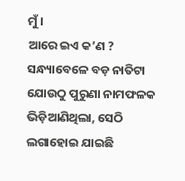ମୁଁ ।
ଆରେ ଇଏ କ’ଣ ? ସନ୍ଧ୍ୟାବେଳେ ବଡ଼ ନାତିଟା ଯୋଉଠୁ ପୁରୁଣା ନାମଫଳକ ଭିଡ଼ିଆଣିଥିଲା, ସେଠି ଲଗାହୋଇ ଯାଇଛି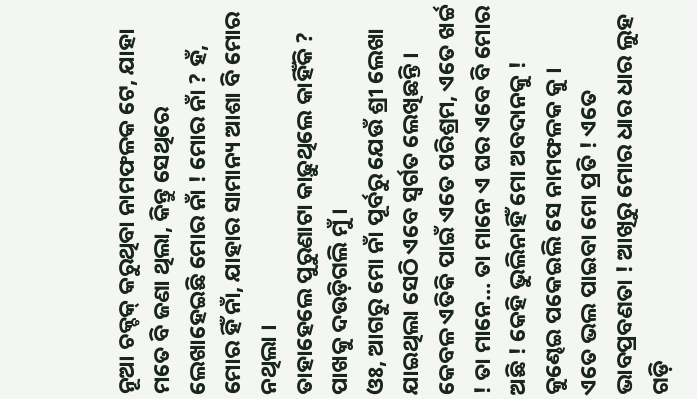ନୂଆ ଚକ୍ଚକ୍ କରୁଥିବା ନାମଫଳକ ଟେ, ଯାହା ମତେ ବି ଜଣା ଥିଲା, କିନ୍ତୁ ସେଥିରେ ଲେଖାହେଇଛି ମୋର ନାଁ ! ମୋର ନାଁ ? ହଁ, ମୋର ହିଁ ନାଁ, ଯାହାର ସାମାନ୍ୟ ଆଶା ବି ମୋର ନଥିଲା ।
ତାହାହେଲେ ପୁରୁଣାଟା କାଢ଼ୁଥିଲେ କାହିଁକି ? ପାଖକୁ ଦଉଡ଼ିଗଲି ମୁଁ ।
ଓଃ, ଆଗରୁ ମୋ ନାଁ ପୂର୍ବରୁ ଯେଉଁ ଶ୍ରୀ ଲେଖା ଯାଇଥିଲା ସେଠି ଏବେ ସ୍ବର୍ଗତ ଲେଖିଛନ୍ତି ।
କେବଳ ଏତିକି ପାଇଁ ଏତେ ପରିଶ୍ରମ, ଏତେ ଖର୍ଚ୍ଚ ! ତା ମାନେ… ତା ମାନେ ଏ ଘର ଏବେ ବି ମୋର ଅଛି ! କେହି ଭୁଲିନାହିଁ ମୋ ଅବଦାନକୁ !
କୁଣ୍ଢେଇ ପକେଇଲି ସେ ନାମଫଳକ କୁ ।
ଏତେ ଭଲ ପାଇବା ମୋ ପ୍ରତି ! ଏତେ ଭାବପ୍ରବଣତା ! ଆଖିରୁ ମୋର ଧାର ଧାର ଲୁହ ଗଡ଼ି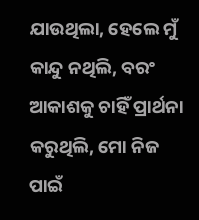ଯାଉଥିଲା, ହେଲେ ମୁଁ କାନ୍ଦୁ ନଥିଲି, ବରଂ ଆକାଶକୁ ଚାହିଁ ପ୍ରାର୍ଥନା କରୁଥିଲି, ମୋ ନିଜ ପାଇଁ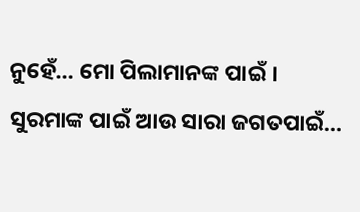ନୁହେଁ… ମୋ ପିଲାମାନଙ୍କ ପାଇଁ ।
ସୁରମାଙ୍କ ପାଇଁ ଆଉ ସାରା ଜଗତପାଇଁ…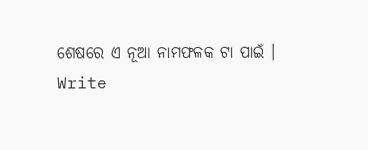ଶେଷରେ ଏ ନୂଆ ନାମଫଳକ ଟା ପାଇଁ ।
Write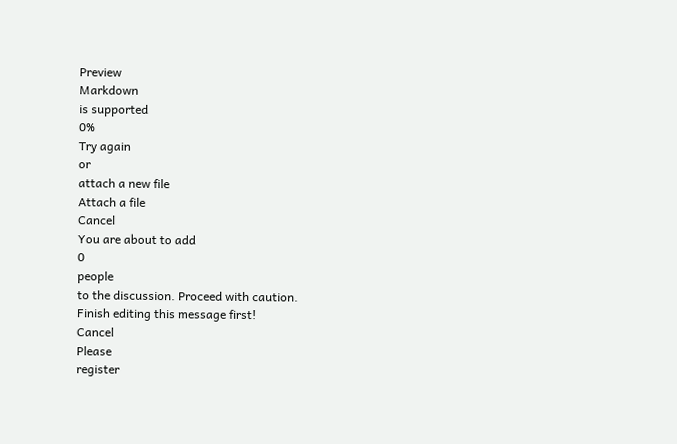Preview
Markdown
is supported
0%
Try again
or
attach a new file
Attach a file
Cancel
You are about to add
0
people
to the discussion. Proceed with caution.
Finish editing this message first!
Cancel
Please
register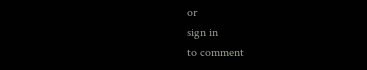or
sign in
to comment